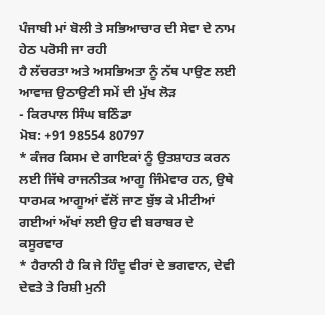ਪੰਜਾਬੀ ਮਾਂ ਬੋਲੀ ਤੇ ਸਭਿਆਚਾਰ ਦੀ ਸੇਵਾ ਦੇ ਨਾਮ ਹੇਠ ਪਰੋਸੀ ਜਾ ਰਹੀ
ਹੈ ਲੱਚਰਤਾ ਅਤੇ ਅਸਭਿਅਤਾ ਨੂੰ ਨੱਥ ਪਾਉਣ ਲਈ
ਆਵਾਜ਼ ਉਠਾਉਣੀ ਸਮੇਂ ਦੀ ਮੁੱਖ ਲੋੜ
- ਕਿਰਪਾਲ ਸਿੰਘ ਬਠਿੰਡਾ
ਮੋਬ: +91 98554 80797
* ਕੰਜਰ ਕਿਸਮ ਦੇ ਗਾਇਕਾਂ ਨੂੰ ਉਤਸ਼ਾਹਤ ਕਰਨ ਲਈ ਜਿੱਥੇ ਰਾਜਨੀਤਕ ਆਗੂ ਜਿੰਮੇਵਾਰ ਹਨ, ਉਥੇ
ਧਾਰਮਕ ਆਗੂਆਂ ਵੱਲੋਂ ਜਾਣ ਬੁੱਝ ਕੇ ਮੀਟੀਆਂ ਗਈਆਂ ਅੱਖਾਂ ਲਈ ਉਹ ਵੀ ਬਰਾਬਰ ਦੇ ਕਸੂਰਵਾਰ
* ਹੈਰਾਨੀ ਹੈ ਕਿ ਜੇ ਹਿੰਦੂ ਵੀਰਾਂ ਦੇ ਭਗਵਾਨ, ਦੇਵੀ ਦੇਵਤੇ ਤੇ ਰਿਸ਼ੀ ਮੁਨੀ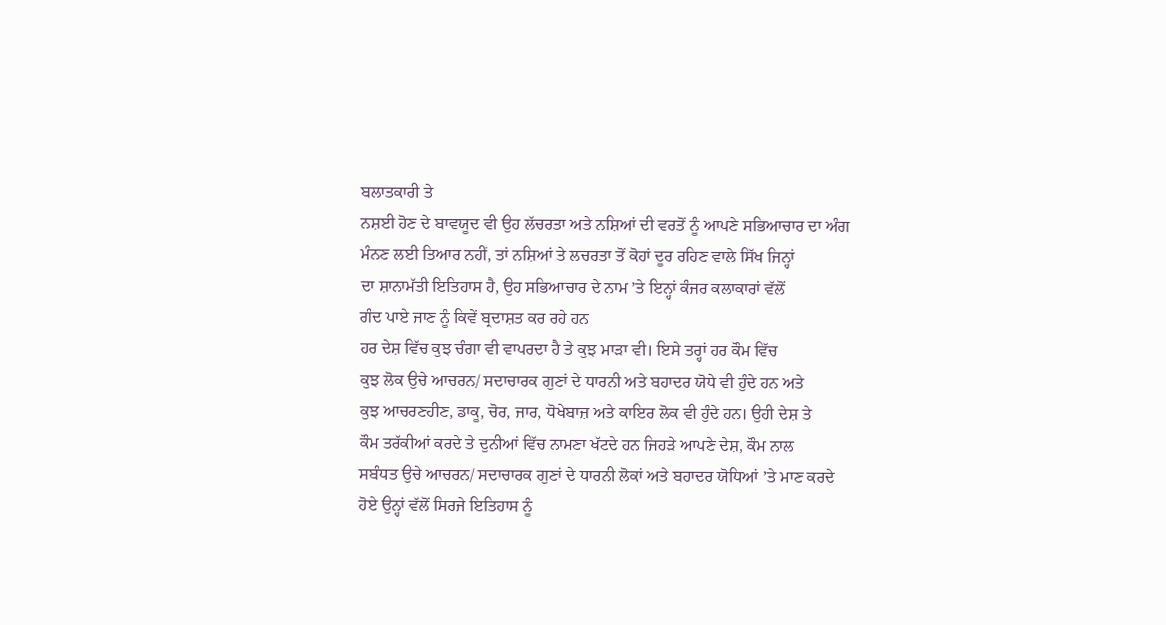ਬਲਾਤਕਾਰੀ ਤੇ
ਨਸ਼ਈ ਹੋਣ ਦੇ ਬਾਵਯੂਦ ਵੀ ਉਹ ਲੱਚਰਤਾ ਅਤੇ ਨਸ਼ਿਆਂ ਦੀ ਵਰਤੋਂ ਨੂੰ ਆਪਣੇ ਸਭਿਆਚਾਰ ਦਾ ਅੰਗ
ਮੰਨਣ ਲਈ ਤਿਆਰ ਨਹੀਂ, ਤਾਂ ਨਸ਼ਿਆਂ ਤੇ ਲਚਰਤਾ ਤੋਂ ਕੋਹਾਂ ਦੂਰ ਰਹਿਣ ਵਾਲੇ ਸਿੱਖ ਜਿਨ੍ਹਾਂ
ਦਾ ਸ਼ਾਨਾਮੱਤੀ ਇਤਿਹਾਸ ਹੈ, ਉਹ ਸਭਿਆਚਾਰ ਦੇ ਨਾਮ ’ਤੇ ਇਨ੍ਹਾਂ ਕੰਜਰ ਕਲਾਕਾਰਾਂ ਵੱਲੋਂ
ਗੰਦ ਪਾਏ ਜਾਣ ਨੂੰ ਕਿਵੇਂ ਬ੍ਰਦਾਸ਼ਤ ਕਰ ਰਹੇ ਹਨ
ਹਰ ਦੇਸ਼ ਵਿੱਚ ਕੁਝ ਚੰਗਾ ਵੀ ਵਾਪਰਦਾ ਹੈ ਤੇ ਕੁਝ ਮਾੜਾ ਵੀ। ਇਸੇ ਤਰ੍ਹਾਂ ਹਰ ਕੌਮ ਵਿੱਚ
ਕੁਝ ਲੋਕ ਉਚੇ ਆਚਰਨ/ ਸਦਾਚਾਰਕ ਗੁਣਾਂ ਦੇ ਧਾਰਨੀ ਅਤੇ ਬਹਾਦਰ ਯੋਧੇ ਵੀ ਹੁੰਦੇ ਹਨ ਅਤੇ
ਕੁਝ ਆਚਰਣਹੀਣ, ਡਾਕੂ, ਚੋਰ, ਜਾਰ, ਧੋਖੇਬਾਜ਼ ਅਤੇ ਕਾਇਰ ਲੋਕ ਵੀ ਹੁੰਦੇ ਹਨ। ਉਹੀ ਦੇਸ਼ ਤੇ
ਕੌਮ ਤਰੱਕੀਆਂ ਕਰਦੇ ਤੇ ਦੁਨੀਆਂ ਵਿੱਚ ਨਾਮਣਾ ਖੱਟਦੇ ਹਨ ਜਿਹੜੇ ਆਪਣੇ ਦੇਸ਼, ਕੌਮ ਨਾਲ
ਸਬੰਧਤ ਉਚੇ ਆਚਰਨ/ ਸਦਾਚਾਰਕ ਗੁਣਾਂ ਦੇ ਧਾਰਨੀ ਲੋਕਾਂ ਅਤੇ ਬਹਾਦਰ ਯੋਧਿਆਂ ’ਤੇ ਮਾਣ ਕਰਦੇ
ਹੋਏ ਉਨ੍ਹਾਂ ਵੱਲੋਂ ਸਿਰਜੇ ਇਤਿਹਾਸ ਨੂੰ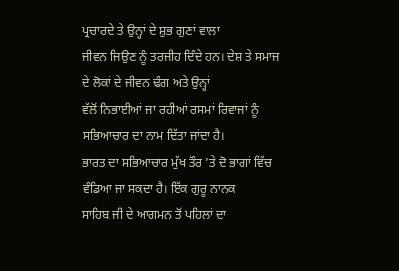ਪ੍ਰਚਾਰਦੇ ਤੇ ਉਨ੍ਹਾਂ ਦੇ ਸ਼ੁਭ ਗੁਣਾਂ ਵਾਲਾ
ਜੀਵਨ ਜਿਉਣ ਨੂੰ ਤਰਜੀਹ ਦਿੰਦੇ ਹਨ। ਦੇਸ਼ ਤੇ ਸਮਾਜ ਦੇ ਲੋਕਾਂ ਦੇ ਜੀਵਨ ਢੰਗ ਅਤੇ ਉਨ੍ਹਾਂ
ਵੱਲੋਂ ਨਿਭਾਈਆਂ ਜਾ ਰਹੀਆਂ ਰਸਮਾਂ ਰਿਵਾਜਾਂ ਨੂੰ ਸਭਿਆਚਾਰ ਦਾ ਨਾਮ ਦਿੱਤਾ ਜਾਂਦਾ ਹੈ।
ਭਾਰਤ ਦਾ ਸਭਿਆਚਾਰ ਮੁੱਖ ਤੌਰ ’ਤੇ ਦੋ ਭਾਗਾਂ ਵਿੱਚ ਵੰਡਿਆ ਜਾ ਸਕਦਾ ਹੈ। ਇੱਕ ਗੁਰੂ ਨਾਨਕ
ਸਾਹਿਬ ਜੀ ਦੇ ਆਗਮਨ ਤੋਂ ਪਹਿਲਾਂ ਦਾ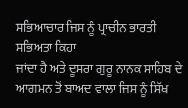ਸਭਿਆਚਾਰ ਜਿਸ ਨੂੰ ਪ੍ਰਾਚੀਨ ਭਾਰਤੀ ਸਭਿਅਤਾ ਕਿਹਾ
ਜਾਂਦਾ ਹੈ ਅਤੇ ਦੂਸਰਾ ਗੁਰੂ ਨਾਨਕ ਸਾਹਿਬ ਦੇ ਆਗਮਨ ਤੋਂ ਬਾਅਦ ਵਾਲਾ ਜਿਸ ਨੂੰ ਸਿੱਖ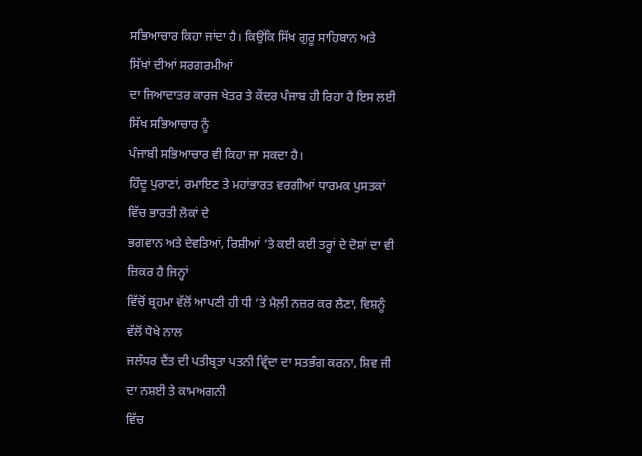ਸਭਿਆਚਾਰ ਕਿਹਾ ਜਾਂਦਾ ਹੈ। ਕਿਉਂਕਿ ਸਿੱਖ ਗੁਰੂ ਸਾਹਿਬਾਨ ਅਤੇ ਸਿੱਖਾਂ ਦੀਆਂ ਸਰਗਰਮੀਆਂ
ਦਾ ਜਿਆਦਾਤਰ ਕਾਰਜ ਖੇਤਰ ਤੇ ਕੇਂਦਰ ਪੰਜਾਬ ਹੀ ਰਿਹਾ ਹੈ ਇਸ ਲਈ ਸਿੱਖ ਸਭਿਆਚਾਰ ਨੂੰ
ਪੰਜਾਬੀ ਸਭਿਆਚਾਰ ਵੀ ਕਿਹਾ ਜਾ ਸਕਦਾ ਹੈ।
ਹਿੰਦੂ ਪੁਰਾਣਾਂ, ਰਮਾਇਣ ਤੇ ਮਹਾਂਭਾਰਤ ਵਰਗੀਆਂ ਧਾਰਮਕ ਪੁਸਤਕਾਂ ਵਿੱਚ ਭਾਰਤੀ ਲੋਕਾਂ ਦੇ
ਭਗਵਾਨ ਅਤੇ ਦੇਵਤਿਆਂ, ਰਿਸ਼ੀਆਂ ’ਤੇ ਕਈ ਕਈ ਤਰ੍ਹਾਂ ਦੇ ਦੋਸ਼ਾਂ ਦਾ ਵੀ ਜ਼ਿਕਰ ਹੈ ਜਿਨ੍ਹਾਂ
ਵਿੱਚੋਂ ਬ੍ਰਹਮਾ ਵੱਲੋਂ ਆਪਣੀ ਹੀ ਧੀ ’ਤੇ ਮੈਲ਼ੀ ਨਜ਼ਰ ਕਰ ਲੈਣਾ, ਵਿਸ਼ਨੂੰ ਵੱਲੋਂ ਧੋਖੇ ਨਾਲ
ਜਲੰਧਰ ਦੈਂਤ ਦੀ ਪਤੀਬ੍ਰਤਾ ਪਤਨੀ ਵ੍ਰਿੰਦਾ ਦਾ ਸਤਭੰਗ ਕਰਨਾ, ਸ਼ਿਵ ਜੀ ਦਾ ਨਸ਼ਈ ਤੇ ਕਾਮਅਗਨੀ
ਵਿੱਚ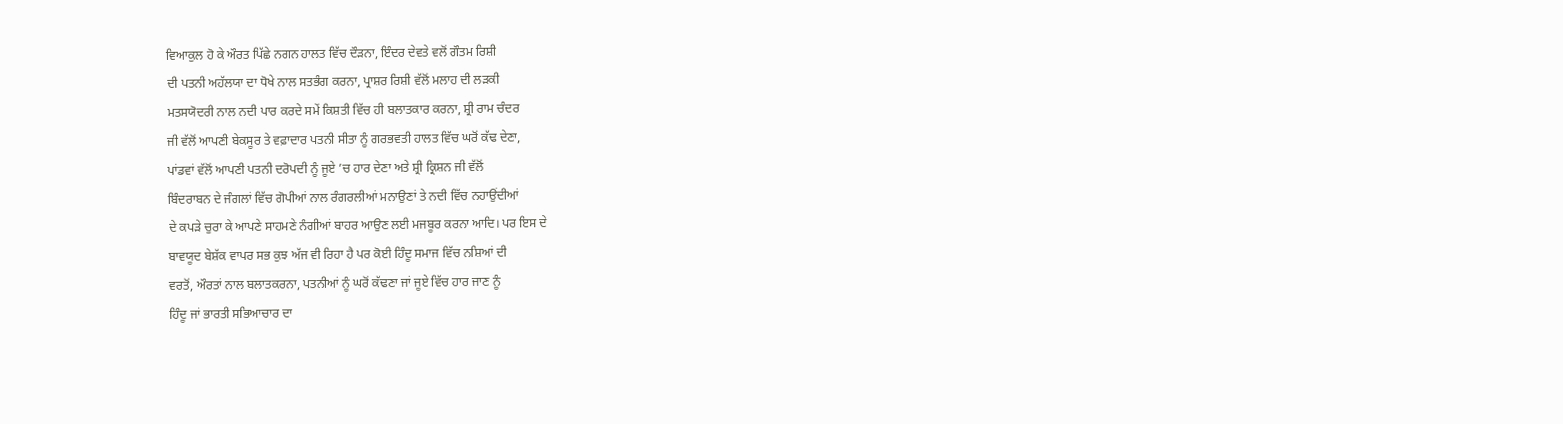ਵਿਆਕੁਲ ਹੋ ਕੇ ਔਰਤ ਪਿੱਛੇ ਨਗਨ ਹਾਲਤ ਵਿੱਚ ਦੌੜਨਾ, ਇੰਦਰ ਦੇਵਤੇ ਵਲੋਂ ਗੌਤਮ ਰਿਸ਼ੀ
ਦੀ ਪਤਨੀ ਅਹੱਲਯਾ ਦਾ ਧੋਖੇ ਨਾਲ ਸਤਭੰਗ ਕਰਨਾ, ਪ੍ਰਾਸ਼ਰ ਰਿਸ਼ੀ ਵੱਲੋਂ ਮਲਾਹ ਦੀ ਲੜਕੀ
ਮਤਸਯੋਦਰੀ ਨਾਲ ਨਦੀ ਪਾਰ ਕਰਦੇ ਸਮੇਂ ਕਿਸ਼ਤੀ ਵਿੱਚ ਹੀ ਬਲਾਤਕਾਰ ਕਰਨਾ, ਸ਼੍ਰੀ ਰਾਮ ਚੰਦਰ
ਜੀ ਵੱਲੋਂ ਆਪਣੀ ਬੇਕਸੂਰ ਤੇ ਵਫ਼ਾਦਾਰ ਪਤਨੀ ਸੀਤਾ ਨੂੰ ਗਰਭਵਤੀ ਹਾਲਤ ਵਿੱਚ ਘਰੋਂ ਕੱਢ ਦੇਣਾ,
ਪਾਂਡਵਾਂ ਵੱਲੋਂ ਆਪਣੀ ਪਤਨੀ ਦਰੋਪਦੀ ਨੂੰ ਜੂਏ ’ਚ ਹਾਰ ਦੇਣਾ ਅਤੇ ਸ਼੍ਰੀ ਕ੍ਰਿਸ਼ਨ ਜੀ ਵੱਲੋਂ
ਬਿੰਦਰਾਬਨ ਦੇ ਜੰਗਲਾਂ ਵਿੱਚ ਗੋਪੀਆਂ ਨਾਲ ਰੰਗਰਲੀਆਂ ਮਨਾਉਣਾਂ ਤੇ ਨਦੀ ਵਿੱਚ ਨਹਾਉਂਦੀਆਂ
ਦੇ ਕਪੜੇ ਚੁਰਾ ਕੇ ਆਪਣੇ ਸਾਹਮਣੇ ਨੰਗੀਆਂ ਬਾਹਰ ਆਉਣ ਲਈ ਮਜਬੂਰ ਕਰਨਾ ਆਦਿ। ਪਰ ਇਸ ਦੇ
ਬਾਵਯੂਦ ਬੇਸ਼ੱਕ ਵਾਪਰ ਸਭ ਕੁਝ ਅੱਜ ਵੀ ਰਿਹਾ ਹੈ ਪਰ ਕੋਈ ਹਿੰਦੂ ਸਮਾਜ ਵਿੱਚ ਨਸ਼ਿਆਂ ਦੀ
ਵਰਤੋਂ, ਔਰਤਾਂ ਨਾਲ ਬਲਾਤਕਰਨਾ, ਪਤਨੀਆਂ ਨੂੰ ਘਰੋਂ ਕੱਢਣਾ ਜਾਂ ਜੂਏ ਵਿੱਚ ਹਾਰ ਜਾਣ ਨੂੰ
ਹਿੰਦੂ ਜਾਂ ਭਾਰਤੀ ਸਭਿਆਚਾਰ ਦਾ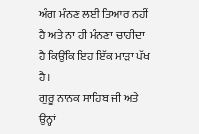ਅੰਗ ਮੰਨਣ ਲਈ ਤਿਆਰ ਨਹੀਂ ਹੈ ਅਤੇ ਨਾ ਹੀ ਮੰਨਣਾ ਚਾਹੀਦਾ
ਹੈ ਕਿਉਂਕਿ ਇਹ ਇੱਕ ਮਾੜਾ ਪੱਖ ਹੈ।
ਗੁਰੂ ਨਾਨਕ ਸਾਹਿਬ ਜੀ ਅਤੇ ਉਨ੍ਹਾਂ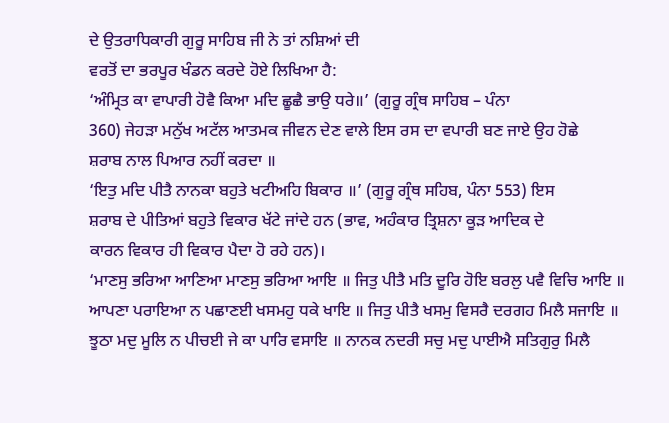ਦੇ ਉਤਰਾਧਿਕਾਰੀ ਗੁਰੂ ਸਾਹਿਬ ਜੀ ਨੇ ਤਾਂ ਨਸ਼ਿਆਂ ਦੀ
ਵਰਤੋਂ ਦਾ ਭਰਪੂਰ ਖੰਡਨ ਕਰਦੇ ਹੋਏ ਲਿਖਿਆ ਹੈ:
‘ਅੰਮ੍ਰਿਤ ਕਾ ਵਾਪਾਰੀ ਹੋਵੈ ਕਿਆ ਮਦਿ ਛੂਛੈ ਭਾਉ ਧਰੇ॥’ (ਗੁਰੂ ਗ੍ਰੰਥ ਸਾਹਿਬ – ਪੰਨਾ
360) ਜੇਹੜਾ ਮਨੁੱਖ ਅਟੱਲ ਆਤਮਕ ਜੀਵਨ ਦੇਣ ਵਾਲੇ ਇਸ ਰਸ ਦਾ ਵਪਾਰੀ ਬਣ ਜਾਏ ਉਹ ਹੋਛੇ
ਸ਼ਰਾਬ ਨਾਲ ਪਿਆਰ ਨਹੀਂ ਕਰਦਾ ॥
‘ਇਤੁ ਮਦਿ ਪੀਤੈ ਨਾਨਕਾ ਬਹੁਤੇ ਖਟੀਅਹਿ ਬਿਕਾਰ ॥’ (ਗੁਰੂ ਗ੍ਰੰਥ ਸਹਿਬ, ਪੰਨਾ 553) ਇਸ
ਸ਼ਰਾਬ ਦੇ ਪੀਤਿਆਂ ਬਹੁਤੇ ਵਿਕਾਰ ਖੱਟੇ ਜਾਂਦੇ ਹਨ (ਭਾਵ, ਅਹੰਕਾਰ ਤ੍ਰਿਸ਼ਨਾ ਕੂੜ ਆਦਿਕ ਦੇ
ਕਾਰਨ ਵਿਕਾਰ ਹੀ ਵਿਕਾਰ ਪੈਦਾ ਹੋ ਰਹੇ ਹਨ)।
‘ਮਾਣਸੁ ਭਰਿਆ ਆਣਿਆ ਮਾਣਸੁ ਭਰਿਆ ਆਇ ॥ ਜਿਤੁ ਪੀਤੈ ਮਤਿ ਦੂਰਿ ਹੋਇ ਬਰਲੁ ਪਵੈ ਵਿਚਿ ਆਇ ॥
ਆਪਣਾ ਪਰਾਇਆ ਨ ਪਛਾਣਈ ਖਸਮਹੁ ਧਕੇ ਖਾਇ ॥ ਜਿਤੁ ਪੀਤੈ ਖਸਮੁ ਵਿਸਰੈ ਦਰਗਹ ਮਿਲੈ ਸਜਾਇ ॥
ਝੂਠਾ ਮਦੁ ਮੂਲਿ ਨ ਪੀਚਈ ਜੇ ਕਾ ਪਾਰਿ ਵਸਾਇ ॥ ਨਾਨਕ ਨਦਰੀ ਸਚੁ ਮਦੁ ਪਾਈਐ ਸਤਿਗੁਰੁ ਮਿਲੈ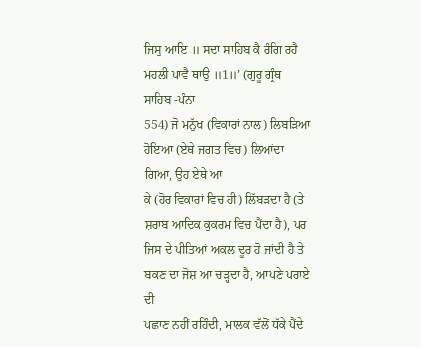ਜਿਸੁ ਆਇ ॥ ਸਦਾ ਸਾਹਿਬ ਕੈ ਰੰਗਿ ਰਹੈ ਮਹਲੀ ਪਾਵੈ ਥਾਉ ॥1॥’ (ਗੁਰੂ ਗ੍ਰੰਥ ਸਾਹਿਬ -ਪੰਨਾ
554) ਜੋ ਮਨੁੱਖ (ਵਿਕਾਰਾਂ ਨਾਲ) ਲਿਬੜਿਆ ਹੋਇਆ (ਏਥੇ ਜਗਤ ਵਿਚ) ਲਿਆਂਦਾ ਗਿਆ, ਉਹ ਏਥੇ ਆ
ਕੇ (ਹੋਰ ਵਿਕਾਰਾਂ ਵਿਚ ਹੀ) ਲਿੱਬੜਦਾ ਹੈ (ਤੇ ਸ਼ਰਾਬ ਆਦਿਕ ਕੁਕਰਮ ਵਿਚ ਪੈਂਦਾ ਹੈ), ਪਰ
ਜਿਸ ਦੇ ਪੀਤਿਆਂ ਅਕਲ ਦੂਰ ਹੋ ਜਾਂਦੀ ਹੈ ਤੇ ਬਕਣ ਦਾ ਜੋਸ਼ ਆ ਚੜ੍ਹਦਾ ਹੈ, ਆਪਣੇ ਪਰਾਏ ਦੀ
ਪਛਾਣ ਨਹੀਂ ਰਹਿੰਦੀ, ਮਾਲਕ ਵੱਲੋਂ ਧੱਕੇ ਪੈਂਦੇ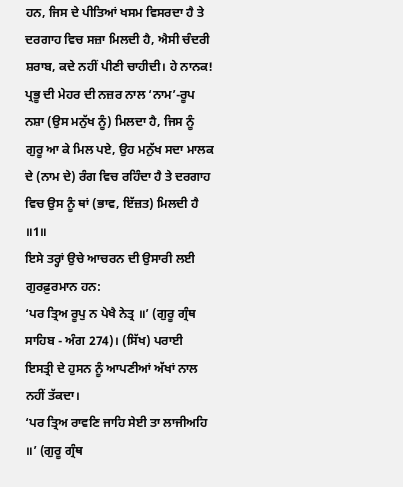ਹਨ, ਜਿਸ ਦੇ ਪੀਤਿਆਂ ਖਸਮ ਵਿਸਰਦਾ ਹੈ ਤੇ
ਦਰਗਾਹ ਵਿਚ ਸਜ਼ਾ ਮਿਲਦੀ ਹੈ, ਐਸੀ ਚੰਦਰੀ ਸ਼ਰਾਬ, ਕਦੇ ਨਹੀਂ ਪੀਣੀ ਚਾਹੀਦੀ। ਹੇ ਨਾਨਕ!
ਪ੍ਰਭੂ ਦੀ ਮੇਹਰ ਦੀ ਨਜ਼ਰ ਨਾਲ ‘ਨਾਮ’-ਰੂਪ ਨਸ਼ਾ (ਉਸ ਮਨੁੱਖ ਨੂੰ) ਮਿਲਦਾ ਹੈ, ਜਿਸ ਨੂੰ
ਗੁਰੂ ਆ ਕੇ ਮਿਲ ਪਏ, ਉਹ ਮਨੁੱਖ ਸਦਾ ਮਾਲਕ ਦੇ (ਨਾਮ ਦੇ) ਰੰਗ ਵਿਚ ਰਹਿੰਦਾ ਹੈ ਤੇ ਦਰਗਾਹ
ਵਿਚ ਉਸ ਨੂੰ ਥਾਂ (ਭਾਵ, ਇੱਜ਼ਤ) ਮਿਲਦੀ ਹੈ ॥1॥
ਇਸੇ ਤਰ੍ਹਾਂ ਉਚੇ ਆਚਰਨ ਦੀ ਉਸਾਰੀ ਲਈ ਗੁਰਫ਼ੁਰਮਾਨ ਹਨ:
‘ਪਰ ਤ੍ਰਿਅ ਰੂਪੁ ਨ ਪੇਖੈ ਨੇਤ੍ਰ ॥’ (ਗੁਰੂ ਗ੍ਰੰਥ ਸਾਹਿਬ - ਅੰਗ 274)। (ਸਿੱਖ) ਪਰਾਈ
ਇਸਤ੍ਰੀ ਦੇ ਹੁਸਨ ਨੂੰ ਆਪਣੀਆਂ ਅੱਖਾਂ ਨਾਲ ਨਹੀਂ ਤੱਕਦਾ।
‘ਪਰ ਤ੍ਰਿਅ ਰਾਵਣਿ ਜਾਹਿ ਸੇਈ ਤਾ ਲਾਜੀਅਹਿ ॥’ (ਗੁਰੂ ਗ੍ਰੰਥ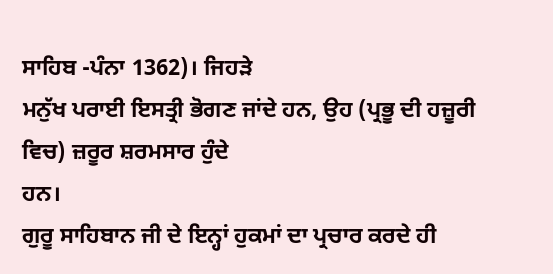ਸਾਹਿਬ -ਪੰਨਾ 1362)। ਜਿਹੜੇ
ਮਨੁੱਖ ਪਰਾਈ ਇਸਤ੍ਰੀ ਭੋਗਣ ਜਾਂਦੇ ਹਨ, ਉਹ (ਪ੍ਰਭੂ ਦੀ ਹਜ਼ੂਰੀ ਵਿਚ) ਜ਼ਰੂਰ ਸ਼ਰਮਸਾਰ ਹੁੰਦੇ
ਹਨ।
ਗੁਰੂ ਸਾਹਿਬਾਨ ਜੀ ਦੇ ਇਨ੍ਹਾਂ ਹੁਕਮਾਂ ਦਾ ਪ੍ਰਚਾਰ ਕਰਦੇ ਹੀ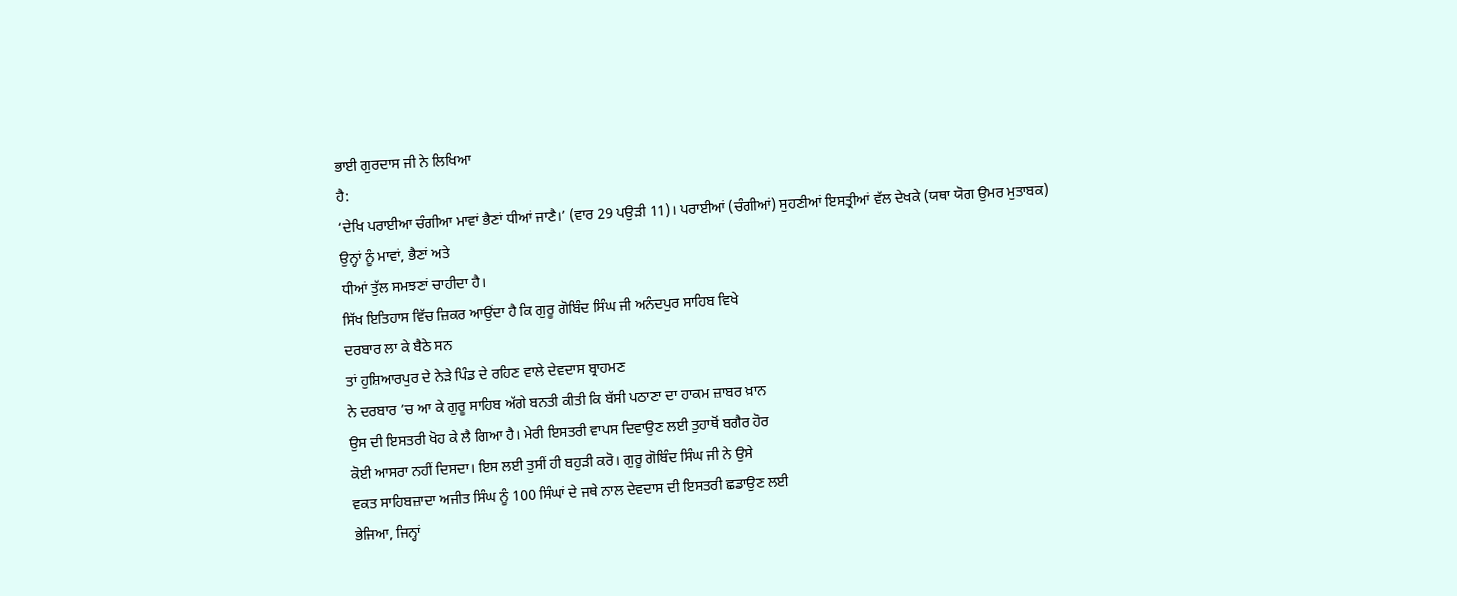ਭਾਈ ਗੁਰਦਾਸ ਜੀ ਨੇ ਲਿਖਿਆ
ਹੈ:
‘ਦੇਖਿ ਪਰਾਈਆ ਚੰਗੀਆ ਮਾਵਾਂ ਭੈਣਾਂ ਧੀਆਂ ਜਾਣੈ।’ (ਵਾਰ 29 ਪਉੜੀ 11)। ਪਰਾਈਆਂ (ਚੰਗੀਆਂ) ਸੁਹਣੀਆਂ ਇਸਤ੍ਰੀਆਂ ਵੱਲ ਦੇਖਕੇ (ਯਥਾ ਯੋਗ ਉਮਰ ਮੁਤਾਬਕ) ਉਨ੍ਹਾਂ ਨੂੰ ਮਾਵਾਂ, ਭੈਣਾਂ ਅਤੇ
ਧੀਆਂ ਤੁੱਲ ਸਮਝਣਾਂ ਚਾਹੀਦਾ ਹੈ।
ਸਿੱਖ ਇਤਿਹਾਸ ਵਿੱਚ ਜ਼ਿਕਰ ਆਉਂਦਾ ਹੈ ਕਿ ਗੁਰੂ ਗੋਬਿੰਦ ਸਿੰਘ ਜੀ ਅਨੰਦਪੁਰ ਸਾਹਿਬ ਵਿਖੇ
ਦਰਬਾਰ ਲਾ ਕੇ ਬੈਠੇ ਸਨ
ਤਾਂ ਹੁਸ਼ਿਆਰਪੁਰ ਦੇ ਨੇੜੇ ਪਿੰਡ ਦੇ ਰਹਿਣ ਵਾਲੇ ਦੇਵਦਾਸ ਬ੍ਰਾਹਮਣ
ਨੇ ਦਰਬਾਰ ’ਚ ਆ ਕੇ ਗੁਰੂ ਸਾਹਿਬ ਅੱਗੇ ਬਨਤੀ ਕੀਤੀ ਕਿ ਬੱਸੀ ਪਠਾਣਾ ਦਾ ਹਾਕਮ ਜ਼ਾਬਰ ਖ਼ਾਨ
ਉਸ ਦੀ ਇਸਤਰੀ ਖੋਹ ਕੇ ਲੈ ਗਿਆ ਹੈ। ਮੇਰੀ ਇਸਤਰੀ ਵਾਪਸ ਦਿਵਾਉਣ ਲਈ ਤੁਹਾਥੋਂ ਬਗੈਰ ਹੋਰ
ਕੋਈ ਆਸਰਾ ਨਹੀਂ ਦਿਸਦਾ। ਇਸ ਲਈ ਤੁਸੀਂ ਹੀ ਬਹੁੜੀ ਕਰੋ। ਗੁਰੂ ਗੋਬਿੰਦ ਸਿੰਘ ਜੀ ਨੇ ਉਸੇ
ਵਕਤ ਸਾਹਿਬਜ਼ਾਦਾ ਅਜੀਤ ਸਿੰਘ ਨੂੰ 100 ਸਿੰਘਾਂ ਦੇ ਜਥੇ ਨਾਲ ਦੇਵਦਾਸ ਦੀ ਇਸਤਰੀ ਛਡਾਉਣ ਲਈ
ਭੇਜਿਆ, ਜਿਨ੍ਹਾਂ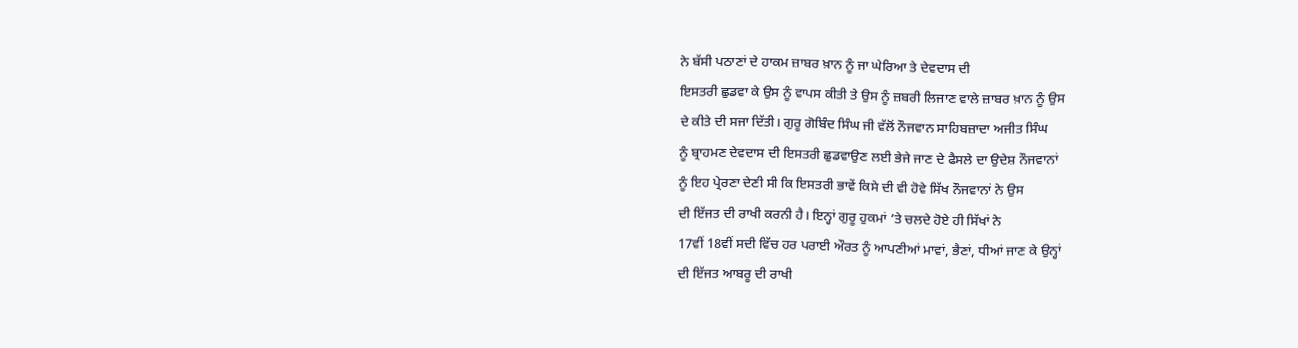ਨੇ ਬੱਸੀ ਪਠਾਣਾਂ ਦੇ ਹਾਕਮ ਜ਼ਾਬਰ ਖ਼ਾਨ ਨੂੰ ਜਾ ਘੇਰਿਆ ਤੇ ਦੇਵਦਾਸ ਦੀ
ਇਸਤਰੀ ਛੁਡਵਾ ਕੇ ਉਸ ਨੂੰ ਵਾਪਸ ਕੀਤੀ ਤੇ ਉਸ ਨੂੰ ਜ਼ਬਰੀ ਲਿਜਾਣ ਵਾਲੇ ਜ਼ਾਬਰ ਖ਼ਾਨ ਨੂੰ ਉਸ
ਦੇ ਕੀਤੇ ਦੀ ਸਜਾ ਦਿੱਤੀ। ਗੁਰੂ ਗੋਬਿੰਦ ਸਿੰਘ ਜੀ ਵੱਲੋਂ ਨੌਜਵਾਨ ਸਾਹਿਬਜ਼ਾਦਾ ਅਜੀਤ ਸਿੰਘ
ਨੂੰ ਬ੍ਰਾਹਮਣ ਦੇਵਦਾਸ ਦੀ ਇਸਤਰੀ ਛੁਡਵਾਉਣ ਲਈ ਭੇਜੇ ਜਾਣ ਦੇ ਫੈਸਲੇ ਦਾ ਉਦੇਸ਼ ਨੌਜਵਾਨਾਂ
ਨੂੰ ਇਹ ਪ੍ਰੇਰਣਾ ਦੇਣੀ ਸੀ ਕਿ ਇਸਤਰੀ ਭਾਵੇਂ ਕਿਸੇ ਦੀ ਵੀ ਹੋਵੇ ਸਿੱਖ ਨੌਜਵਾਨਾਂ ਨੇ ਉਸ
ਦੀ ਇੱਜਤ ਦੀ ਰਾਖੀ ਕਰਨੀ ਹੈ। ਇਨ੍ਹਾਂ ਗੁਰੂ ਹੁਕਮਾਂ ’ਤੇ ਚਲਦੇ ਹੋਏ ਹੀ ਸਿੱਖਾਂ ਨੇ
17ਵੀਂ 18ਵੀਂ ਸਦੀ ਵਿੱਚ ਹਰ ਪਰਾਈ ਔਰਤ ਨੂੰ ਆਪਣੀਆਂ ਮਾਵਾਂ, ਭੈਣਾਂ, ਧੀਆਂ ਜਾਣ ਕੇ ਉਨ੍ਹਾਂ
ਦੀ ਇੱਜਤ ਆਬਰੂ ਦੀ ਰਾਖੀ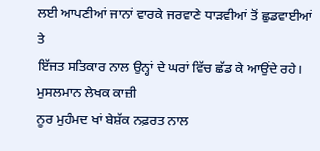ਲਈ ਆਪਣੀਆਂ ਜਾਨਾਂ ਵਾਰਕੇ ਜਰਵਾਣੇ ਧਾੜਵੀਆਂ ਤੋਂ ਛੁਡਵਾਈਆਂ ਤੇ
ਇੱਜਤ ਸਤਿਕਾਰ ਨਾਲ ਉਨ੍ਹਾਂ ਦੇ ਘਰਾਂ ਵਿੱਚ ਛੱਡ ਕੇ ਆਉਂਦੇ ਰਹੇ। ਮੁਸਲਮਾਨ ਲੇਖਕ ਕਾਜ਼ੀ
ਨੂਰ ਮੁਹੰਮਦ ਖਾਂ ਬੇਸ਼ੱਕ ਨਫ਼ਰਤ ਨਾਲ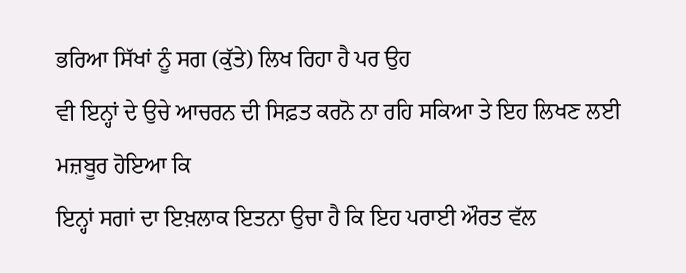ਭਰਿਆ ਸਿੱਖਾਂ ਨੂੰ ਸਗ (ਕੁੱਤੇ) ਲਿਖ ਰਿਹਾ ਹੈ ਪਰ ਉਹ
ਵੀ ਇਨ੍ਹਾਂ ਦੇ ਉਚੇ ਆਚਰਨ ਦੀ ਸਿਫ਼ਤ ਕਰਨੋ ਨਾ ਰਹਿ ਸਕਿਆ ਤੇ ਇਹ ਲਿਖਣ ਲਈ ਮਜ਼ਬੂਰ ਹੋਇਆ ਕਿ
ਇਨ੍ਹਾਂ ਸਗਾਂ ਦਾ ਇਖ਼ਲਾਕ ਇਤਨਾ ਉਚਾ ਹੈ ਕਿ ਇਹ ਪਰਾਈ ਔਰਤ ਵੱਲ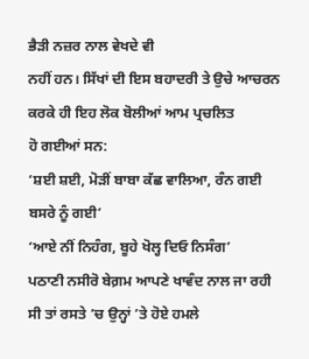ਭੈੜੀ ਨਜ਼ਰ ਨਾਲ ਵੇਖਦੇ ਵੀ
ਨਹੀਂ ਹਨ। ਸਿੱਖਾਂ ਦੀ ਇਸ ਬਹਾਦਰੀ ਤੇ ਉਚੇ ਆਚਰਨ ਕਰਕੇ ਹੀ ਇਹ ਲੋਕ ਬੋਲੀਆਂ ਆਮ ਪ੍ਰਚਲਿਤ
ਹੋ ਗਈਆਂ ਸਨ:
‘ਸ਼ਈ ਸ਼ਈ, ਮੋੜੀਂ ਬਾਬਾ ਕੱਛ ਵਾਲਿਆ, ਰੰਨ ਗਈ ਬਸਰੇ ਨੂੰ ਗਈ’
‘ਆਏ ਨੀਂ ਨਿਹੰਗ, ਬੂਹੇ ਖੋਲ੍ਹ ਦਿਓ ਨਿਸੰਗ’
ਪਠਾਣੀ ਨਸੀਰੋ ਬੇਗ਼ਮ ਆਪਣੇ ਖਾਵੰਦ ਨਾਲ ਜਾ ਰਹੀ ਸੀ ਤਾਂ ਰਸਤੇ ’ਚ ਉਨ੍ਹਾਂ ’ਤੇ ਹੋਏ ਹਮਲੇ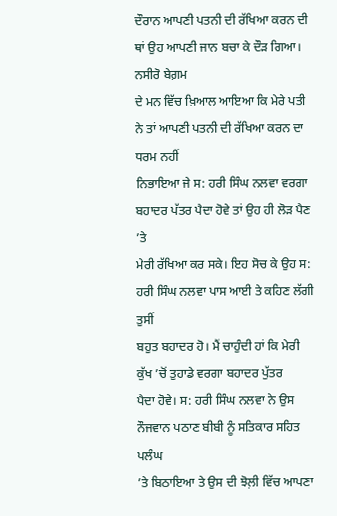ਦੌਰਾਨ ਆਪਣੀ ਪਤਨੀ ਦੀ ਰੱਖਿਆ ਕਰਨ ਦੀ ਥਾਂ ਉਹ ਆਪਣੀ ਜਾਨ ਬਚਾ ਕੇ ਦੌੜ ਗਿਆ। ਨਸੀਰੋ ਬੇਗ਼ਮ
ਦੇ ਮਨ ਵਿੱਚ ਖ਼ਿਆਲ ਆਇਆ ਕਿ ਮੇਰੇ ਪਤੀ ਨੇ ਤਾਂ ਆਪਣੀ ਪਤਨੀ ਦੀ ਰੱਖਿਆ ਕਰਨ ਦਾ ਧਰਮ ਨਹੀਂ
ਨਿਭਾਇਆ ਜੇ ਸ: ਹਰੀ ਸਿੰਘ ਨਲਵਾ ਵਰਗਾ ਬਹਾਦਰ ਪੱਤਰ ਪੈਦਾ ਹੋਵੇ ਤਾਂ ਉਹ ਹੀ ਲੋੜ ਪੈਣ ’ਤੇ
ਮੇਰੀ ਰੱਖਿਆ ਕਰ ਸਕੇ। ਇਹ ਸੋਚ ਕੇ ਉਹ ਸ: ਹਰੀ ਸਿੰਘ ਨਲਵਾ ਪਾਸ ਆਈ ਤੇ ਕਹਿਣ ਲੱਗੀ ਤੁਸੀਂ
ਬਹੁਤ ਬਹਾਦਰ ਹੋ। ਮੈਂ ਚਾਹੁੰਦੀ ਹਾਂ ਕਿ ਮੇਰੀ ਕੁੱਖ ’ਚੋਂ ਤੁਹਾਡੇ ਵਰਗਾ ਬਹਾਦਰ ਪੁੱਤਰ
ਪੈਦਾ ਹੋਵੇ। ਸ: ਹਰੀ ਸਿੰਘ ਨਲਵਾ ਨੇ ਉਸ ਨੌਜਵਾਨ ਪਠਾਣ ਬੀਬੀ ਨੂੰ ਸਤਿਕਾਰ ਸਹਿਤ ਪਲੰਘ
’ਤੇ ਬਿਠਾਇਆ ਤੇ ਉਸ ਦੀ ਝੋਲ਼ੀ ਵਿੱਚ ਆਪਣਾ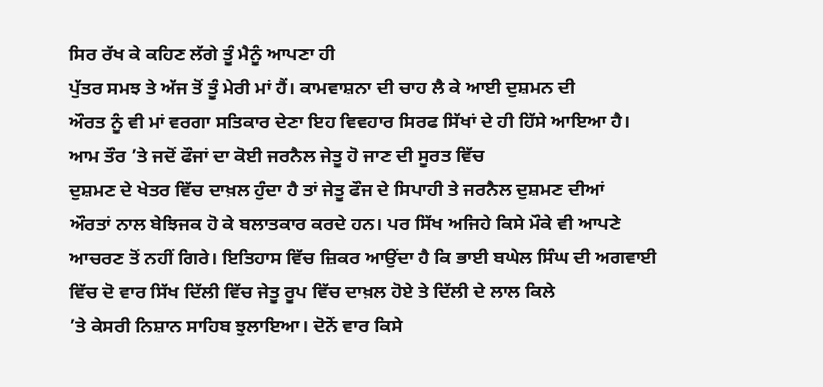ਸਿਰ ਰੱਖ ਕੇ ਕਹਿਣ ਲੱਗੇ ਤੂੰ ਮੈਨੂੰ ਆਪਣਾ ਹੀ
ਪੁੱਤਰ ਸਮਝ ਤੇ ਅੱਜ ਤੋਂ ਤੂੰ ਮੇਰੀ ਮਾਂ ਹੈਂ। ਕਾਮਵਾਸ਼ਨਾ ਦੀ ਚਾਹ ਲੈ ਕੇ ਆਈ ਦੁਸ਼ਮਨ ਦੀ
ਔਰਤ ਨੂੰ ਵੀ ਮਾਂ ਵਰਗਾ ਸਤਿਕਾਰ ਦੇਣਾ ਇਹ ਵਿਵਹਾਰ ਸਿਰਫ ਸਿੱਖਾਂ ਦੇ ਹੀ ਹਿੱਸੇ ਆਇਆ ਹੈ।
ਆਮ ਤੌਰ ’ਤੇ ਜਦੋਂ ਫੌਜਾਂ ਦਾ ਕੋਈ ਜਰਨੈਲ ਜੇਤੂ ਹੋ ਜਾਣ ਦੀ ਸੂਰਤ ਵਿੱਚ
ਦੁਸ਼ਮਣ ਦੇ ਖੇਤਰ ਵਿੱਚ ਦਾਖ਼ਲ ਹੁੰਦਾ ਹੈ ਤਾਂ ਜੇਤੂ ਫੌਜ ਦੇ ਸਿਪਾਹੀ ਤੇ ਜਰਨੈਲ ਦੁਸ਼ਮਣ ਦੀਆਂ
ਔਰਤਾਂ ਨਾਲ ਬੇਝਿਜਕ ਹੋ ਕੇ ਬਲਾਤਕਾਰ ਕਰਦੇ ਹਨ। ਪਰ ਸਿੱਖ ਅਜਿਹੇ ਕਿਸੇ ਮੌਕੇ ਵੀ ਆਪਣੇ
ਆਚਰਣ ਤੋਂ ਨਹੀਂ ਗਿਰੇ। ਇਤਿਹਾਸ ਵਿੱਚ ਜ਼ਿਕਰ ਆਉਂਦਾ ਹੈ ਕਿ ਭਾਈ ਬਘੇਲ ਸਿੰਘ ਦੀ ਅਗਵਾਈ
ਵਿੱਚ ਦੋ ਵਾਰ ਸਿੱਖ ਦਿੱਲੀ ਵਿੱਚ ਜੇਤੂ ਰੂਪ ਵਿੱਚ ਦਾਖ਼ਲ ਹੋਏ ਤੇ ਦਿੱਲੀ ਦੇ ਲਾਲ ਕਿਲੇ
’ਤੇ ਕੇਸਰੀ ਨਿਸ਼ਾਨ ਸਾਹਿਬ ਝੁਲਾਇਆ। ਦੋਨੋਂ ਵਾਰ ਕਿਸੇ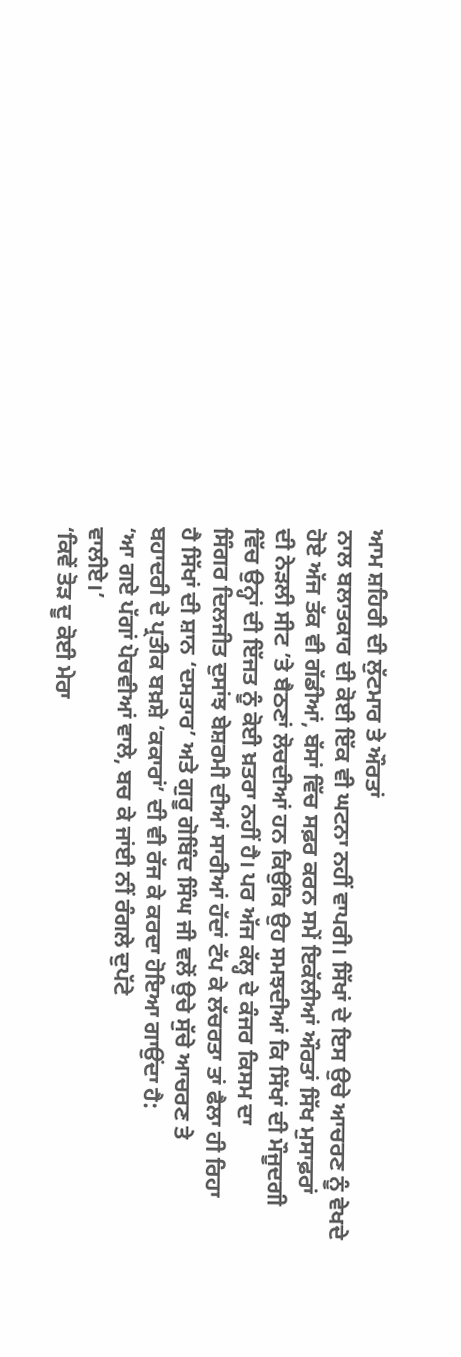ਆਮ ਸ਼ਹਿਰੀ ਦੀ ਲੁੱਟਮਾਰ ਤੇ ਔਰਤਾਂ
ਨਾਲ ਬਲਾਤਕਾਰ ਦੀ ਕੋਈ ਇੱਕ ਵੀ ਘਟਨਾ ਨਹੀਂ ਵਾਪਰੀ। ਸਿੱਖਾਂ ਦੇ ਇਸ ਉਚੇ ਆਚਰਣ ਨੂੰ ਵੇਖਦੇ
ਹੋਏ ਅੱਜ ਤੱਕ ਵੀ ਗੱਡੀਆਂ, ਬੱਸਾਂ ਵਿੱਚ ਸਫ਼ਰ ਕਰਨ ਸਮੇਂ ਇਕੱਲੀਆਂ ਔਰਤਾਂ ਸਿੱਖ ਮੁਸਾਫ਼ਰਾਂ
ਦੀ ਨੇੜਲੀ ਸੀਟ ’ਤੇ ਬੈਠਣਾਂ ਲੋਚਦੀਆਂ ਹਨ ਕਿਉਂਕਿ ਉਹ ਸਮਝਦੀਆਂ ਕਿ ਸਿੱਖਾਂ ਦੀ ਮੌਜੂਦਗੀ
ਵਿੱਚ ਉਨ੍ਹਾਂ ਦੀ ਇੱਜਤ ਨੂੰ ਕੋਈ ਖ਼ਤਰਾ ਨਹੀਂ ਹੈ। ਪਰ ਅੱਜ ਕੱਲ੍ਹ ਦੇ ਕੰਜਰ ਕਿਸਮ ਦਾ
ਸਿੰਗਰ ਦਿਲਜੀਤ ਦੁਸਾਂਝ ਬੇਸ਼ਰਮੀ ਦੀਆਂ ਸਾਰੀਆਂ ਹੱਦਾਂ ਟੱਪ ਕੇ ਲੱਚਰਤਾ ਤਾਂ ਫੈਲਾ ਹੀ ਰਿਹਾ
ਹੈ ਸਿੱਖਾਂ ਦੀ ਸ਼ਾਨ ‘ਦਸਤਾਰ’ ਅਤੇ ਗੁਰੂ ਗੋਬਿੰਦ ਸਿੰਘ ਜੀ ਵਲੋਂ ਉਚੇ ਸੁੱਚੇ ਆਚਰਣ ਤੇ
ਬਹਾਦਰੀ ਦੇ ਪ੍ਰਤੀਕ ਬਖ਼ਸ਼ੇ ‘ਕਕਾਰਾਂ’ ਦੀ ਵੀ ਰੱਜ ਕੇ ਕਰਦਾ ਹੋਇਆ ਗਾਉਂਦਾ ਹੈ:
‘ਆ ਗਏ ਪੱਗਾਂ ਪੋਚਵੀਆਂ ਵਾਲੇ, ਬਚ ਕੇ ਜਾਂਈ ਨੀਂ ਰੰਗਲੇ ਦੁਪੱਟੇ
ਵਾਲੀਏ।’
‘ਕਿਵੇਂ ਤੋੜ ਦੂ ਕੋਈ ਮੇਰਾ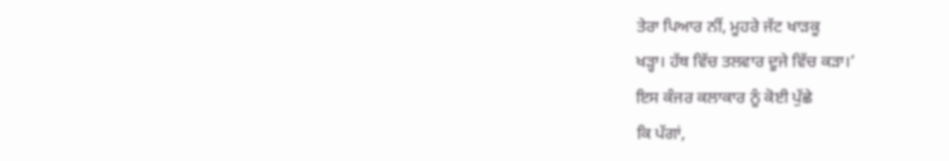ਤੇਰਾ ਪਿਆਰ ਨੀਂ, ਮੂਹਰੇ ਜੱਟ ਖਾੜਕੂ
ਖੜ੍ਹਾ। ਹੱਥ ਵਿੱਚ ਤਲਵਾਰ ਦੂਜੇ ਵਿੱਚ ਕੜਾ।’
ਇਸ ਕੰਜਰ ਕਲਾਕਾਰ ਨੂੰ ਕੋਈ ਪੁੱਛੇ
ਕਿ ਪੱਗਾਂ,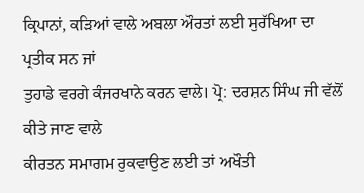ਕ੍ਰਿਪਾਨਾਂ, ਕੜਿਆਂ ਵਾਲੇ ਅਬਲਾ ਔਰਤਾਂ ਲਈ ਸੁਰੱਖਿਆ ਦਾ ਪ੍ਰਤੀਕ ਸਨ ਜਾਂ
ਤੁਹਾਡੇ ਵਰਗੇ ਕੰਜਰਖਾਨੇ ਕਰਨ ਵਾਲੇ। ਪ੍ਰੋ: ਦਰਸ਼ਨ ਸਿੰਘ ਜੀ ਵੱਲੋਂ ਕੀਤੇ ਜਾਣ ਵਾਲੇ
ਕੀਰਤਨ ਸਮਾਗਮ ਰੁਕਵਾਉਣ ਲਈ ਤਾਂ ਅਖੌਤੀ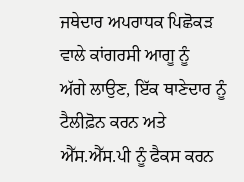ਜਥੇਦਾਰ ਅਪਰਾਧਕ ਪਿਛੋਕੜ ਵਾਲੇ ਕਾਂਗਰਸੀ ਆਗੂ ਨੂੰ
ਅੱਗੇ ਲਾਉਣ, ਇੱਕ ਥਾਣੇਦਾਰ ਨੂੰ ਟੈਲੀਫ਼ੋਨ ਕਰਨ ਅਤੇ ਐੱਸ.ਐੱਸ.ਪੀ ਨੂੰ ਫੈਕਸ ਕਰਨ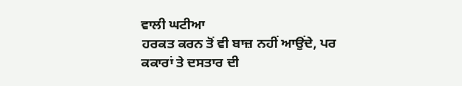ਵਾਲੀ ਘਟੀਆ
ਹਰਕਤ ਕਰਨ ਤੋਂ ਵੀ ਬਾਜ਼ ਨਹੀਂ ਆਉਂਦੇ, ਪਰ ਕਕਾਰਾਂ ਤੇ ਦਸਤਾਰ ਦੀ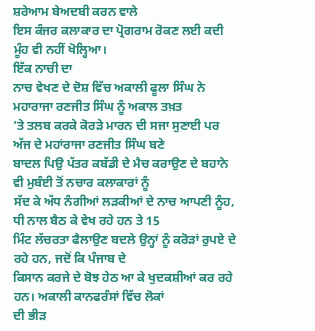ਸ਼ਰੇਆਮ ਬੇਅਦਬੀ ਕਰਨ ਵਾਲੇ
ਇਸ ਕੰਜਰ ਕਲਾਕਾਰ ਦਾ ਪ੍ਰੋਗਰਾਮ ਰੋਕਣ ਲਈ ਕਦੀ ਮੂੰਹ ਵੀ ਨਹੀਂ ਖੋਲ੍ਹਿਆ।
ਇੱਕ ਨਾਚੀ ਦਾ
ਨਾਚ ਵੇਖਣ ਦੇ ਦੋਸ਼ ਵਿੱਚ ਅਕਾਲੀ ਫੂਲਾ ਸਿੰਘ ਨੇ ਮਹਾਰਾਜਾ ਰਣਜੀਤ ਸਿੰਘ ਨੂੰ ਅਕਾਲ ਤਖ਼ਤ
’ਤੇ ਤਲਬ ਕਰਕੇ ਕੋਰੜੇ ਮਾਰਨ ਦੀ ਸਜਾ ਸੁਣਾਈ ਪਰ ਅੱਜ ਦੇ ਮਹਾਂਰਾਜਾ ਰਣਜੀਤ ਸਿੰਘ ਬਣੇ
ਬਾਦਲ ਪਿਉ ਪੱਤਰ ਕਬੱਡੀ ਦੇ ਮੈਚ ਕਰਾਉਣ ਦੇ ਬਹਾਨੇ ਵੀ ਮੁਬੰਈ ਤੋਂ ਨਚਾਰ ਕਲਾਕਾਰਾਂ ਨੂੰ
ਸੱਦ ਕੇ ਅੱਧ ਨੰਗੀਆਂ ਲੜਕੀਆਂ ਦੇ ਨਾਚ ਆਪਣੀ ਨੂੰਹ, ਧੀ ਨਾਲ ਬੈਠ ਕੇ ਵੇਖ ਰਹੇ ਹਨ ਤੇ 15
ਮਿੰਟ ਲੱਚਰਤਾ ਫੈਲਾਉਣ ਬਦਲੇ ਉਨ੍ਹਾਂ ਨੂੰ ਕਰੋੜਾਂ ਰੁਪਏ ਦੇ ਰਹੇ ਹਨ, ਜਦੋਂ ਕਿ ਪੰਜਾਬ ਦੇ
ਕਿਸਾਨ ਕਰਜੇ ਦੇ ਬੋਝ ਹੇਠ ਆ ਕੇ ਖੁਦਕਸ਼ੀਆਂ ਕਰ ਰਹੇ ਹਨ। ਅਕਾਲੀ ਕਾਨਫਰੰਸਾਂ ਵਿੱਚ ਲੋਕਾਂ
ਦੀ ਭੀੜ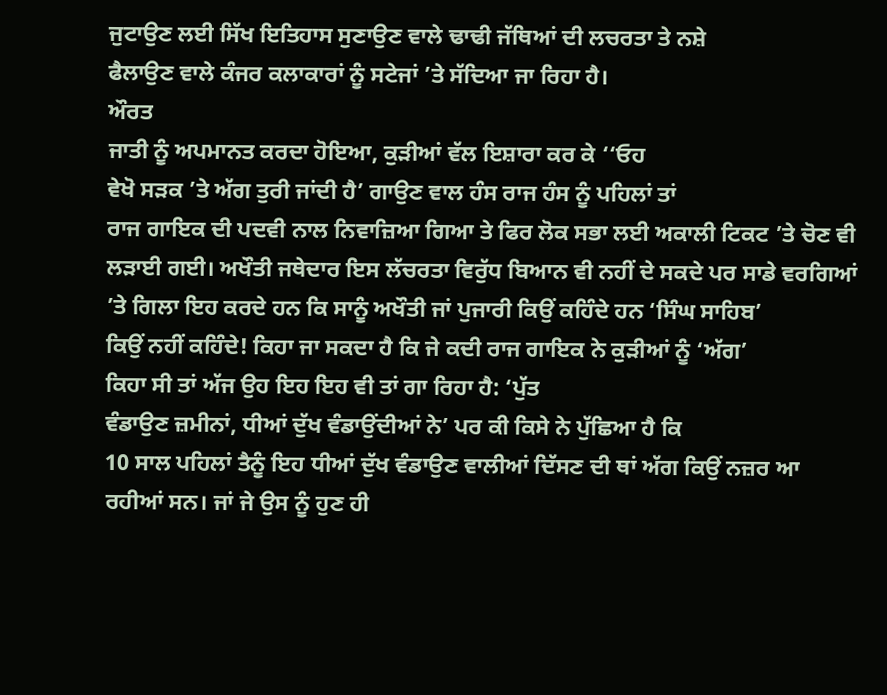ਜੁਟਾਉਣ ਲਈ ਸਿੱਖ ਇਤਿਹਾਸ ਸੁਣਾਉਣ ਵਾਲੇ ਢਾਢੀ ਜੱਥਿਆਂ ਦੀ ਲਚਰਤਾ ਤੇ ਨਸ਼ੇ
ਫੈਲਾਉਣ ਵਾਲੇ ਕੰਜਰ ਕਲਾਕਾਰਾਂ ਨੂੰ ਸਟੇਜਾਂ ’ਤੇ ਸੱਦਿਆ ਜਾ ਰਿਹਾ ਹੈ।
ਔਰਤ
ਜਾਤੀ ਨੂੰ ਅਪਮਾਨਤ ਕਰਦਾ ਹੋਇਆ, ਕੁੜੀਆਂ ਵੱਲ ਇਸ਼ਾਰਾ ਕਰ ਕੇ ‘‘ਓਹ
ਵੇਖੋ ਸੜਕ ’ਤੇ ਅੱਗ ਤੁਰੀ ਜਾਂਦੀ ਹੈ’ ਗਾਉਣ ਵਾਲ ਹੰਸ ਰਾਜ ਹੰਸ ਨੂੰ ਪਹਿਲਾਂ ਤਾਂ
ਰਾਜ ਗਾਇਕ ਦੀ ਪਦਵੀ ਨਾਲ ਨਿਵਾਜ਼ਿਆ ਗਿਆ ਤੇ ਫਿਰ ਲੋਕ ਸਭਾ ਲਈ ਅਕਾਲੀ ਟਿਕਟ ’ਤੇ ਚੋਣ ਵੀ
ਲੜਾਈ ਗਈ। ਅਖੌਤੀ ਜਥੇਦਾਰ ਇਸ ਲੱਚਰਤਾ ਵਿਰੁੱਧ ਬਿਆਨ ਵੀ ਨਹੀਂ ਦੇ ਸਕਦੇ ਪਰ ਸਾਡੇ ਵਰਗਿਆਂ
’ਤੇ ਗਿਲਾ ਇਹ ਕਰਦੇ ਹਨ ਕਿ ਸਾਨੂੰ ਅਖੌਤੀ ਜਾਂ ਪੁਜਾਰੀ ਕਿਉਂ ਕਹਿੰਦੇ ਹਨ ‘ਸਿੰਘ ਸਾਹਿਬ’
ਕਿਉਂ ਨਹੀਂ ਕਹਿੰਦੇ! ਕਿਹਾ ਜਾ ਸਕਦਾ ਹੈ ਕਿ ਜੇ ਕਦੀ ਰਾਜ ਗਾਇਕ ਨੇ ਕੁੜੀਆਂ ਨੂੰ ‘ਅੱਗ’
ਕਿਹਾ ਸੀ ਤਾਂ ਅੱਜ ਉਹ ਇਹ ਇਹ ਵੀ ਤਾਂ ਗਾ ਰਿਹਾ ਹੈ: ‘ਪੁੱਤ
ਵੰਡਾਉਣ ਜ਼ਮੀਨਾਂ, ਧੀਆਂ ਦੁੱਖ ਵੰਡਾਉਂਦੀਆਂ ਨੇ’ ਪਰ ਕੀ ਕਿਸੇ ਨੇ ਪੁੱਛਿਆ ਹੈ ਕਿ
10 ਸਾਲ ਪਹਿਲਾਂ ਤੈਨੂੰ ਇਹ ਧੀਆਂ ਦੁੱਖ ਵੰਡਾਉਣ ਵਾਲੀਆਂ ਦਿੱਸਣ ਦੀ ਥਾਂ ਅੱਗ ਕਿਉਂ ਨਜ਼ਰ ਆ
ਰਹੀਆਂ ਸਨ। ਜਾਂ ਜੇ ਉਸ ਨੂੰ ਹੁਣ ਹੀ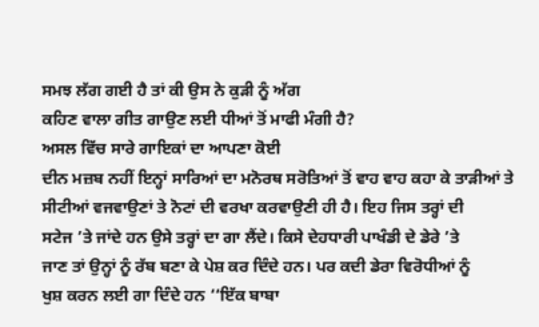ਸਮਝ ਲੱਗ ਗਈ ਹੈ ਤਾਂ ਕੀ ਉਸ ਨੇ ਕੁੜੀ ਨੂੰ ਅੱਗ
ਕਹਿਣ ਵਾਲਾ ਗੀਤ ਗਾਉਣ ਲਈ ਧੀਆਂ ਤੋਂ ਮਾਫੀ ਮੰਗੀ ਹੈ?
ਅਸਲ ਵਿੱਚ ਸਾਰੇ ਗਾਇਕਾਂ ਦਾ ਆਪਣਾ ਕੋਈ
ਦੀਨ ਮਜ਼ਬ ਨਹੀਂ ਇਨ੍ਹਾਂ ਸਾਰਿਆਂ ਦਾ ਮਨੋਰਥ ਸਰੋਤਿਆਂ ਤੋਂ ਵਾਹ ਵਾਹ ਕਹਾ ਕੇ ਤਾੜੀਆਂ ਤੇ
ਸੀਟੀਆਂ ਵਜਵਾਉਣਾਂ ਤੇ ਨੋਟਾਂ ਦੀ ਵਰਖਾ ਕਰਵਾਉਣੀ ਹੀ ਹੈ। ਇਹ ਜਿਸ ਤਰ੍ਹਾਂ ਦੀ
ਸਟੇਜ ’ਤੇ ਜਾਂਦੇ ਹਨ ਉਸੇ ਤਰ੍ਹਾਂ ਦਾ ਗਾ ਲੈਂਦੇ। ਕਿਸੇ ਦੇਹਧਾਰੀ ਪਾਖੰਡੀ ਦੇ ਡੇਰੇ ’ਤੇ
ਜਾਣ ਤਾਂ ਉਨ੍ਹਾਂ ਨੂੰ ਰੱਬ ਬਣਾ ਕੇ ਪੇਸ਼ ਕਰ ਦਿੰਦੇ ਹਨ। ਪਰ ਕਦੀ ਡੇਰਾ ਵਿਰੋਧੀਆਂ ਨੂੰ
ਖੁਸ਼ ਕਰਨ ਲਈ ਗਾ ਦਿੰਦੇ ਹਨ ‘‘ਇੱਕ ਬਾਬਾ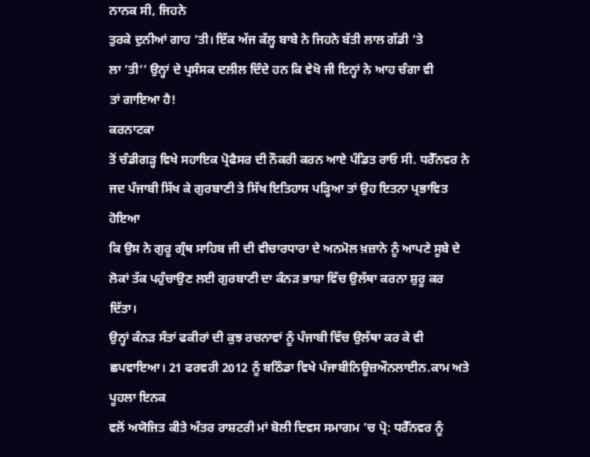ਨਾਨਕ ਸੀ, ਜਿਹਨੇ
ਤੁਰਕੇ ਦੁਨੀਆਂ ਗਾਹ ’ਤੀ। ਇੱਕ ਅੱਜ ਕੱਲ੍ਹ ਬਾਬੇ ਨੇ ਜਿਹਨੇ ਬੱਤੀ ਲਾਲ ਗੱਡੀ ’ਤੇ
ਲਾ ’ਤੀ’’ ਉਨ੍ਹਾਂ ਦੇ ਪ੍ਰਸੰਸਕ ਦਲੀਲ ਦਿੰਦੇ ਹਨ ਕਿ ਵੇਖੋ ਜੀ ਇਨ੍ਹਾਂ ਨੇ ਆਹ ਚੰਗਾ ਵੀ
ਤਾਂ ਗਾਇਆ ਹੈ!
ਕਰਨਾਟਕਾ
ਤੋਂ ਚੰਡੀਗੜ੍ਹ ਵਿਖੇ ਸਹਾਇਕ ਪ੍ਰੋਫੈਸਰ ਦੀ ਨੌਕਰੀ ਕਰਨ ਆਏ ਪੰਡਿਤ ਰਾਓ ਸੀ. ਧਰੈੱਨਵਰ ਨੇ
ਜਦ ਪੰਜਾਬੀ ਸਿੱਖ ਕੇ ਗੁਰਬਾਣੀ ਤੇ ਸਿੱਖ ਇਤਿਹਾਸ ਪੜ੍ਹਿਆ ਤਾਂ ਉਹ ਇਤਨਾ ਪ੍ਰਭਾਵਿਤ ਹੋਇਆ
ਕਿ ਉਸ ਨੇ ਗੁਰੂ ਗ੍ਰੰਥ ਸਾਹਿਬ ਜੀ ਦੀ ਵੀਚਾਰਧਾਰਾ ਦੇ ਅਨਮੋਲ ਖ਼ਜ਼ਾਨੇ ਨੂੰ ਆਪਣੇ ਸੂਬੇ ਦੇ
ਲੋਕਾਂ ਤੱਕ ਪਹੁੰਚਾਉਣ ਲਈ ਗੁਰਬਾਣੀ ਦਾ ਕੰਨੜ ਭਾਸ਼ਾ ਵਿੱਚ ਉਲੱਥਾ ਕਰਨਾ ਸ਼ੁਰੂ ਕਰ ਦਿੱਤਾ।
ਉਨ੍ਹਾਂ ਕੰਨੜ ਸੰਤਾਂ ਫਕੀਰਾਂ ਦੀ ਕੁਝ ਰਚਨਾਵਾਂ ਨੂੰ ਪੰਜਾਬੀ ਵਿੱਚ ਉਲੱਥਾ ਕਰ ਕੇ ਵੀ
ਛਪਵਾਇਆ। 21 ਫਰਵਰੀ 2012 ਨੂੰ ਬਠਿੰਡਾ ਵਿਖੇ ਪੰਜਾਬੀਨਿਊਜ਼ਔਨਲਾਈਨ.ਕਾਮ ਅਤੇ ਪੂਹਲਾ ਇਨਕ
ਵਲੋਂ ਅਯੋਜਿਤ ਕੀਤੇ ਅੰਤਰ ਰਾਸ਼ਟਰੀ ਮਾਂ ਬੋਲੀ ਦਿਵਸ ਸਮਾਗਮ ’ਚ ਪ੍ਰੋ: ਧਰੈੱਨਵਰ ਨੂੰ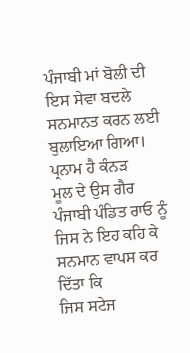ਪੰਜਾਬੀ ਮਾਂ ਬੋਲੀ ਦੀ ਇਸ ਸੇਵਾ ਬਦਲੇ ਸਨਮਾਨਤ ਕਰਨ ਲਈ ਬੁਲਾਇਆ ਗਿਆ। ਪ੍ਰਨਾਮ ਹੈ ਕੰਨੜ
ਮੂਲ ਦੇ ਉਸ ਗੈਰ ਪੰਜਾਬੀ ਪੰਡਿਤ ਰਾਓ ਨੂੰ ਜਿਸ ਨੇ ਇਹ ਕਹਿ ਕੇ ਸਨਮਾਨ ਵਾਪਸ ਕਰ ਦਿੱਤਾ ਕਿ
ਜਿਸ ਸਟੇਜ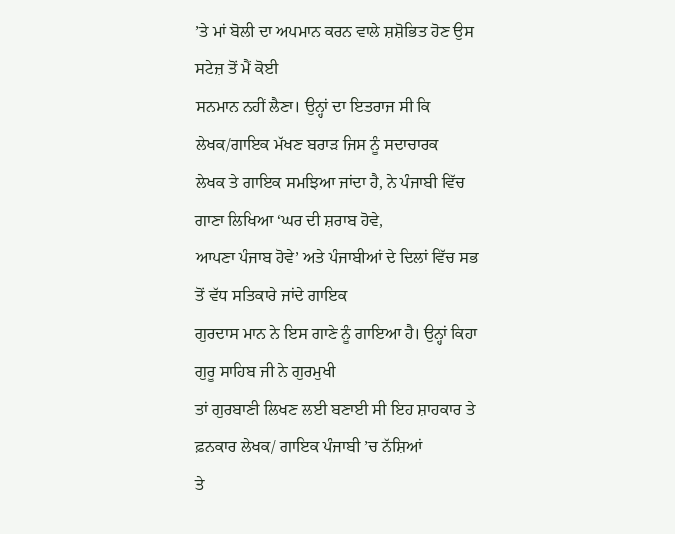’ਤੇ ਮਾਂ ਬੋਲੀ ਦਾ ਅਪਮਾਨ ਕਰਨ ਵਾਲੇ ਸ਼ਸ਼ੋਭਿਤ ਹੋਣ ਉਸ ਸਟੇਜ਼ ਤੋਂ ਮੈਂ ਕੋਈ
ਸਨਮਾਨ ਨਹੀਂ ਲੈਣਾ। ਉਨ੍ਹਾਂ ਦਾ ਇਤਰਾਜ ਸੀ ਕਿ ਲੇਖਕ/ਗਾਇਕ ਮੱਖਣ ਬਰਾੜ ਜਿਸ ਨੂੰ ਸਦਾਚਾਰਕ
ਲੇਖਕ ਤੇ ਗਾਇਕ ਸਮਝਿਆ ਜਾਂਦਾ ਹੈ, ਨੇ ਪੰਜਾਬੀ ਵਿੱਚ ਗਾਣਾ ਲਿਖਿਆ ‘ਘਰ ਦੀ ਸ਼ਰਾਬ ਹੋਵੇ,
ਆਪਣਾ ਪੰਜਾਬ ਹੋਵੇ’ ਅਤੇ ਪੰਜਾਬੀਆਂ ਦੇ ਦਿਲਾਂ ਵਿੱਚ ਸਭ ਤੋਂ ਵੱਧ ਸਤਿਕਾਰੇ ਜਾਂਦੇ ਗਾਇਕ
ਗੁਰਦਾਸ ਮਾਨ ਨੇ ਇਸ ਗਾਣੇ ਨੂੰ ਗਾਇਆ ਹੈ। ਉਨ੍ਹਾਂ ਕਿਹਾ ਗੁਰੂ ਸਾਹਿਬ ਜੀ ਨੇ ਗੁਰਮੁਖੀ
ਤਾਂ ਗੁਰਬਾਣੀ ਲਿਖਣ ਲਈ ਬਣਾਈ ਸੀ ਇਹ ਸ਼ਾਹਕਾਰ ਤੇ ਫ਼ਨਕਾਰ ਲੇਖਕ/ ਗਾਇਕ ਪੰਜਾਬੀ ’ਚ ਨੱਸ਼ਿਆਂ
ਤੇ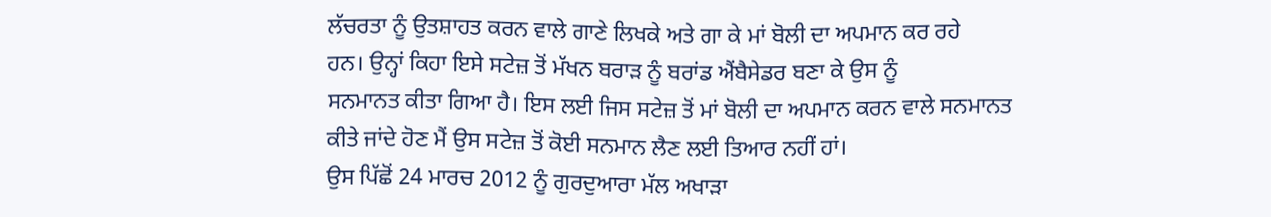ਲੱਚਰਤਾ ਨੂੰ ਉਤਸ਼ਾਹਤ ਕਰਨ ਵਾਲੇ ਗਾਣੇ ਲਿਖਕੇ ਅਤੇ ਗਾ ਕੇ ਮਾਂ ਬੋਲੀ ਦਾ ਅਪਮਾਨ ਕਰ ਰਹੇ
ਹਨ। ਉਨ੍ਹਾਂ ਕਿਹਾ ਇਸੇ ਸਟੇਜ਼ ਤੋਂ ਮੱਖਨ ਬਰਾੜ ਨੂੰ ਬਰਾਂਡ ਐਂਬੈਸੇਡਰ ਬਣਾ ਕੇ ਉਸ ਨੂੰ
ਸਨਮਾਨਤ ਕੀਤਾ ਗਿਆ ਹੈ। ਇਸ ਲਈ ਜਿਸ ਸਟੇਜ਼ ਤੋਂ ਮਾਂ ਬੋਲੀ ਦਾ ਅਪਮਾਨ ਕਰਨ ਵਾਲੇ ਸਨਮਾਨਤ
ਕੀਤੇ ਜਾਂਦੇ ਹੋਣ ਮੈਂ ਉਸ ਸਟੇਜ਼ ਤੋਂ ਕੋਈ ਸਨਮਾਨ ਲੈਣ ਲਈ ਤਿਆਰ ਨਹੀਂ ਹਾਂ।
ਉਸ ਪਿੱਛੋਂ 24 ਮਾਰਚ 2012 ਨੂੰ ਗੁਰਦੁਆਰਾ ਮੱਲ ਅਖਾੜਾ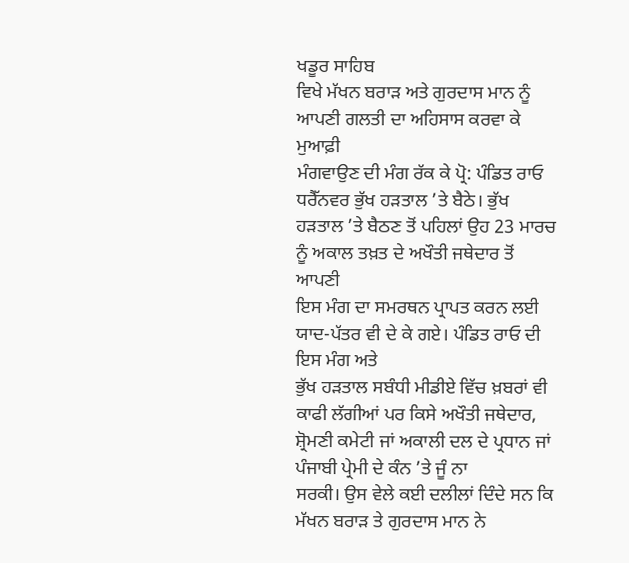ਖਡੂਰ ਸਾਹਿਬ
ਵਿਖੇ ਮੱਖਨ ਬਰਾੜ ਅਤੇ ਗੁਰਦਾਸ ਮਾਨ ਨੂੰ ਆਪਣੀ ਗਲਤੀ ਦਾ ਅਹਿਸਾਸ ਕਰਵਾ ਕੇ ਮੁਆਫ਼ੀ
ਮੰਗਵਾਉਣ ਦੀ ਮੰਗ ਰੱਕ ਕੇ ਪ੍ਰੋ: ਪੰਡਿਤ ਰਾਓ ਧਰੈੱਨਵਰ ਭੁੱਖ ਹੜਤਾਲ ’ਤੇ ਬੈਠੇ। ਭੁੱਖ
ਹੜਤਾਲ ’ਤੇ ਬੈਠਣ ਤੋਂ ਪਹਿਲਾਂ ਉਹ 23 ਮਾਰਚ ਨੂੰ ਅਕਾਲ ਤਖ਼ਤ ਦੇ ਅਖੌਤੀ ਜਥੇਦਾਰ ਤੋਂ ਆਪਣੀ
ਇਸ ਮੰਗ ਦਾ ਸਮਰਥਨ ਪ੍ਰਾਪਤ ਕਰਨ ਲਈ ਯਾਦ-ਪੱਤਰ ਵੀ ਦੇ ਕੇ ਗਏ। ਪੰਡਿਤ ਰਾਓ ਦੀ ਇਸ ਮੰਗ ਅਤੇ
ਭੁੱਖ ਹੜਤਾਲ ਸਬੰਧੀ ਮੀਡੀਏ ਵਿੱਚ ਖ਼ਬਰਾਂ ਵੀ ਕਾਫੀ ਲੱਗੀਆਂ ਪਰ ਕਿਸੇ ਅਖੌਤੀ ਜਥੇਦਾਰ,
ਸ਼੍ਰੋਮਣੀ ਕਮੇਟੀ ਜਾਂ ਅਕਾਲੀ ਦਲ ਦੇ ਪ੍ਰਧਾਨ ਜਾਂ ਪੰਜਾਬੀ ਪ੍ਰੇਮੀ ਦੇ ਕੰਨ ’ਤੇ ਜੂੰ ਨਾ
ਸਰਕੀ। ਉਸ ਵੇਲੇ ਕਈ ਦਲੀਲਾਂ ਦਿੰਦੇ ਸਨ ਕਿ ਮੱਖਨ ਬਰਾੜ ਤੇ ਗੁਰਦਾਸ ਮਾਨ ਨੇ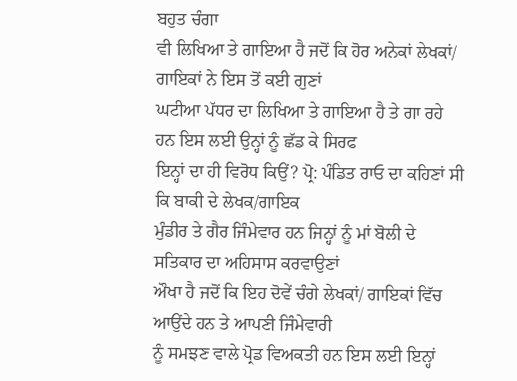ਬਹੁਤ ਚੰਗਾ
ਵੀ ਲਿਖਿਆ ਤੇ ਗਾਇਆ ਹੈ ਜਦੋਂ ਕਿ ਹੋਰ ਅਨੇਕਾਂ ਲੇਖਕਾਂ/ ਗਾਇਕਾਂ ਨੇ ਇਸ ਤੋਂ ਕਈ ਗੁਣਾਂ
ਘਟੀਆ ਪੱਧਰ ਦਾ ਲਿਖਿਆ ਤੇ ਗਾਇਆ ਹੈ ਤੇ ਗਾ ਰਹੇ ਹਨ ਇਸ ਲਈ ਉਨ੍ਹਾਂ ਨੂੰ ਛੱਡ ਕੇ ਸਿਰਫ
ਇਨ੍ਹਾਂ ਦਾ ਹੀ ਵਿਰੋਧ ਕਿਉਂ? ਪ੍ਰੋ: ਪੰਡਿਤ ਰਾਓ ਦਾ ਕਹਿਣਾਂ ਸੀ ਕਿ ਬਾਕੀ ਦੇ ਲੇਖਕ/ਗਾਇਕ
ਮੁੰਡੀਰ ਤੇ ਗੈਰ ਜਿੰਮੇਵਾਰ ਹਨ ਜਿਨ੍ਹਾਂ ਨੂੰ ਮਾਂ ਬੋਲੀ ਦੇ ਸਤਿਕਾਰ ਦਾ ਅਹਿਸਾਸ ਕਰਵਾਉਣਾਂ
ਔਖਾ ਹੈ ਜਦੋਂ ਕਿ ਇਹ ਦੋਵੇਂ ਚੰਗੇ ਲੇਖਕਾਂ/ ਗਾਇਕਾਂ ਵਿੱਚ ਆਉਂਦੇ ਹਨ ਤੇ ਆਪਣੀ ਜਿੰਮੇਵਾਰੀ
ਨੂੰ ਸਮਝਣ ਵਾਲੇ ਪ੍ਰੋਡ ਵਿਅਕਤੀ ਹਨ ਇਸ ਲਈ ਇਨ੍ਹਾਂ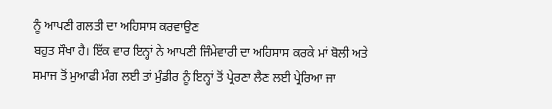ਨੂੰ ਆਪਣੀ ਗਲਤੀ ਦਾ ਅਹਿਸਾਸ ਕਰਵਾਉਣ
ਬਹੁਤ ਸੌਖਾ ਹੈ। ਇੱਕ ਵਾਰ ਇਨ੍ਹਾਂ ਨੇ ਆਪਣੀ ਜਿੰਮੇਵਾਰੀ ਦਾ ਅਹਿਸਾਸ ਕਰਕੇ ਮਾਂ ਬੋਲੀ ਅਤੇ
ਸਮਾਜ ਤੋਂ ਮੁਆਫੀ ਮੰਗ ਲਈ ਤਾਂ ਮੁੰਡੀਰ ਨੂੰ ਇਨ੍ਹਾਂ ਤੋਂ ਪ੍ਰੇਰਣਾ ਲੈਣ ਲਈ ਪ੍ਰੇਰਿਆ ਜਾ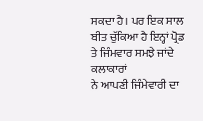ਸਕਦਾ ਹੈ। ਪਰ ਇਕ ਸਾਲ ਬੀਤ ਚੁੱਕਿਆ ਹੈ ਇਨ੍ਹਾਂ ਪ੍ਰੋਡ ਤੇ ਜਿੰਮਵਾਰ ਸਮਝੇ ਜਾਂਦੇ ਕਲਾਕਾਰਾਂ
ਨੇ ਆਪਣੀ ਜਿੰਮੇਵਾਰੀ ਦਾ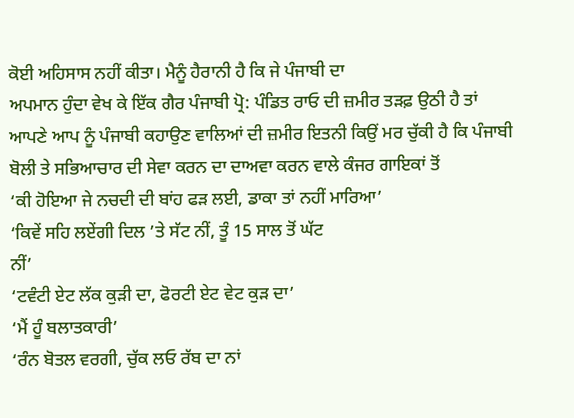ਕੋਈ ਅਹਿਸਾਸ ਨਹੀਂ ਕੀਤਾ। ਮੈਨੂੰ ਹੈਰਾਨੀ ਹੈ ਕਿ ਜੇ ਪੰਜਾਬੀ ਦਾ
ਅਪਮਾਨ ਹੁੰਦਾ ਵੇਖ ਕੇ ਇੱਕ ਗੈਰ ਪੰਜਾਬੀ ਪ੍ਰੋ: ਪੰਡਿਤ ਰਾਓ ਦੀ ਜ਼ਮੀਰ ਤੜਫ਼ ਉਠੀ ਹੈ ਤਾਂ
ਆਪਣੇ ਆਪ ਨੂੰ ਪੰਜਾਬੀ ਕਹਾਉਣ ਵਾਲਿਆਂ ਦੀ ਜ਼ਮੀਰ ਇਤਨੀ ਕਿਉਂ ਮਰ ਚੁੱਕੀ ਹੈ ਕਿ ਪੰਜਾਬੀ
ਬੋਲੀ ਤੇ ਸਭਿਆਚਾਰ ਦੀ ਸੇਵਾ ਕਰਨ ਦਾ ਦਾਅਵਾ ਕਰਨ ਵਾਲੇ ਕੰਜਰ ਗਾਇਕਾਂ ਤੋਂ
‘ਕੀ ਹੋਇਆ ਜੇ ਨਚਦੀ ਦੀ ਬਾਂਹ ਫੜ ਲਈ, ਡਾਕਾ ਤਾਂ ਨਹੀਂ ਮਾਰਿਆ’
‘ਕਿਵੇਂ ਸਹਿ ਲਏਂਗੀ ਦਿਲ ’ਤੇ ਸੱਟ ਨੀਂ, ਤੂੰ 15 ਸਾਲ ਤੋਂ ਘੱਟ
ਨੀਂ’
‘ਟਵੰਟੀ ਏਟ ਲੱਕ ਕੁੜੀ ਦਾ, ਫੋਰਟੀ ਏਟ ਵੇਟ ਕੁੜ ਦਾ’
‘ਮੈਂ ਹੂੰ ਬਲਾਤਕਾਰੀ’
‘ਰੰਨ ਬੋਤਲ ਵਰਗੀ, ਚੁੱਕ ਲਓ ਰੱਬ ਦਾ ਨਾਂ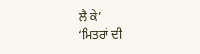ਲੈ ਕੇ’
‘ਮਿਤਰਾਂ ਦੀ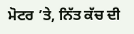ਮੋਟਰ ’ਤੇ, ਨਿੱਤ ਕੱਚ ਦੀ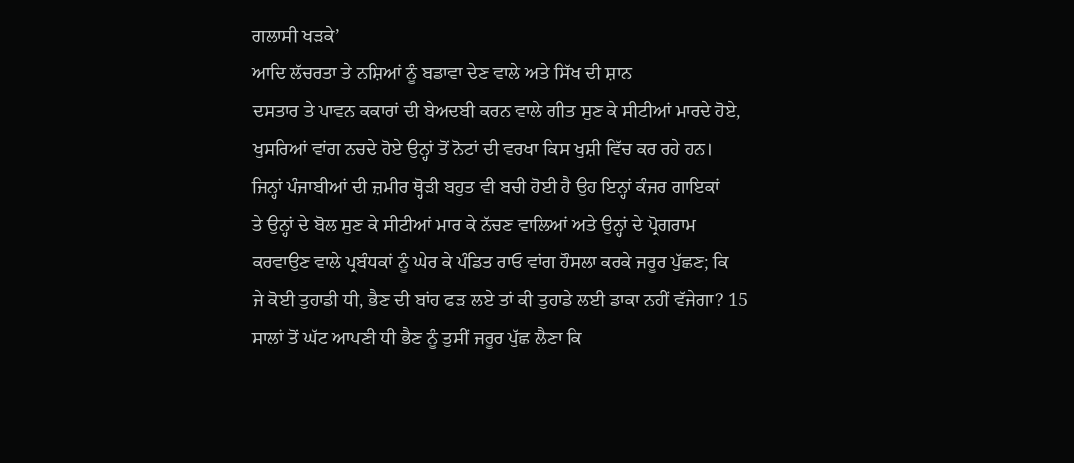ਗਲਾਸੀ ਖੜਕੇ’
ਆਦਿ ਲੱਚਰਤਾ ਤੇ ਨਸ਼ਿਆਂ ਨੂੰ ਬਡਾਵਾ ਦੇਣ ਵਾਲੇ ਅਤੇ ਸਿੱਖ ਦੀ ਸ਼ਾਨ
ਦਸਤਾਰ ਤੇ ਪਾਵਨ ਕਕਾਰਾਂ ਦੀ ਬੇਅਦਬੀ ਕਰਨ ਵਾਲੇ ਗੀਤ ਸੁਣ ਕੇ ਸੀਟੀਆਂ ਮਾਰਦੇ ਹੋਏ,
ਖੁਸਰਿਆਂ ਵਾਂਗ ਨਚਦੇ ਹੋਏ ਉਨ੍ਹਾਂ ਤੋਂ ਨੋਟਾਂ ਦੀ ਵਰਖਾ ਕਿਸ ਖੁਸ਼ੀ ਵਿੱਚ ਕਰ ਰਹੇ ਹਨ।
ਜਿਨ੍ਹਾਂ ਪੰਜਾਬੀਆਂ ਦੀ ਜ਼ਮੀਰ ਥ੍ਹੋੜੀ ਬਹੁਤ ਵੀ ਬਚੀ ਹੋਈ ਹੈ ਉਹ ਇਨ੍ਹਾਂ ਕੰਜਰ ਗਾਇਕਾਂ
ਤੇ ਉਨ੍ਹਾਂ ਦੇ ਬੋਲ ਸੁਣ ਕੇ ਸੀਟੀਆਂ ਮਾਰ ਕੇ ਨੱਚਣ ਵਾਲਿਆਂ ਅਤੇ ਉਨ੍ਹਾਂ ਦੇ ਪ੍ਰੋਗਰਾਮ
ਕਰਵਾਉਣ ਵਾਲੇ ਪ੍ਰਬੰਧਕਾਂ ਨੂੰ ਘੇਰ ਕੇ ਪੰਡਿਤ ਰਾਓ ਵਾਂਗ ਹੌਸਲਾ ਕਰਕੇ ਜਰੂਰ ਪੁੱਛਣ; ਕਿ
ਜੇ ਕੋਈ ਤੁਹਾਡੀ ਧੀ, ਭੈਣ ਦੀ ਬਾਂਹ ਫੜ ਲਏ ਤਾਂ ਕੀ ਤੁਹਾਡੇ ਲਈ ਡਾਕਾ ਨਹੀਂ ਵੱਜੇਗਾ? 15
ਸਾਲਾਂ ਤੋਂ ਘੱਟ ਆਪਣੀ ਧੀ ਭੈਣ ਨੂੰ ਤੁਸੀਂ ਜਰੂਰ ਪੁੱਛ ਲੈਣਾ ਕਿ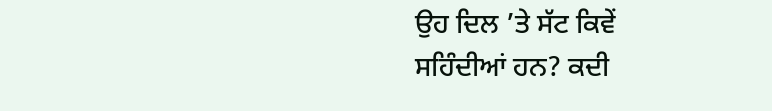ਉਹ ਦਿਲ ’ਤੇ ਸੱਟ ਕਿਵੇਂ
ਸਹਿੰਦੀਆਂ ਹਨ? ਕਦੀ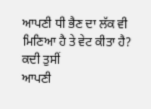ਆਪਣੀ ਧੀ ਭੈਣ ਦਾ ਲੱਕ ਵੀ ਮਿਣਿਆ ਹੈ ਤੇ ਵੇਟ ਕੀਤਾ ਹੈ? ਕਦੀ ਤੁਸੀਂ
ਆਪਣੀ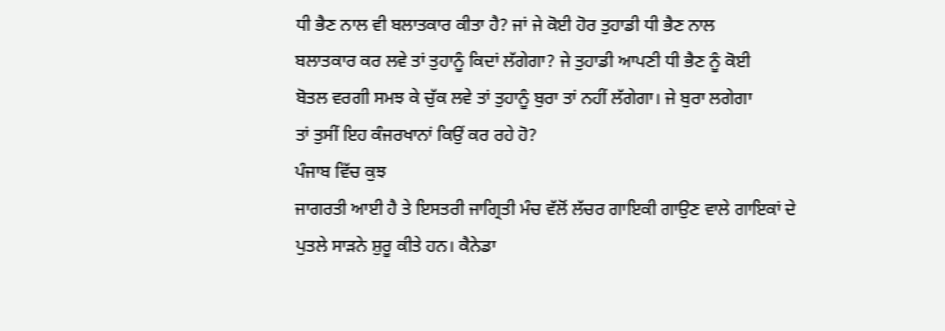ਧੀ ਭੈਣ ਨਾਲ ਵੀ ਬਲਾਤਕਾਰ ਕੀਤਾ ਹੈ? ਜਾਂ ਜੇ ਕੋਈ ਹੋਰ ਤੁਹਾਡੀ ਧੀ ਭੈਣ ਨਾਲ
ਬਲਾਤਕਾਰ ਕਰ ਲਵੇ ਤਾਂ ਤੁਹਾਨੂੰ ਕਿਦਾਂ ਲੱਗੇਗਾ? ਜੇ ਤੁਹਾਡੀ ਆਪਣੀ ਧੀ ਭੈਣ ਨੂੰ ਕੋਈ
ਬੋਤਲ ਵਰਗੀ ਸਮਝ ਕੇ ਚੁੱਕ ਲਵੇ ਤਾਂ ਤੁਹਾਨੂੰ ਬੁਰਾ ਤਾਂ ਨਹੀਂ ਲੱਗੇਗਾ। ਜੇ ਬੁਰਾ ਲਗੇਗਾ
ਤਾਂ ਤੁਸੀਂ ਇਹ ਕੰਜਰਖਾਨਾਂ ਕਿਉਂ ਕਰ ਰਹੇ ਹੋ?
ਪੰਜਾਬ ਵਿੱਚ ਕੁਝ
ਜਾਗਰਤੀ ਆਈ ਹੈ ਤੇ ਇਸਤਰੀ ਜਾਗ੍ਰਿਤੀ ਮੰਚ ਵੱਲੋਂ ਲੱਚਰ ਗਾਇਕੀ ਗਾਉਣ ਵਾਲੇ ਗਾਇਕਾਂ ਦੇ
ਪੁਤਲੇ ਸਾੜਨੇ ਸ਼ੁਰੂ ਕੀਤੇ ਹਨ। ਕੈਨੇਡਾ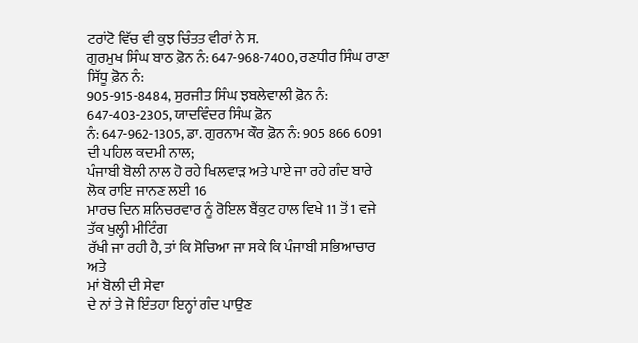ਟਰਾਂਟੋ ਵਿੱਚ ਵੀ ਕੁਝ ਚਿੰਤਤ ਵੀਰਾਂ ਨੇ ਸ.
ਗੁਰਮੁਖ ਸਿੰਘ ਬਾਠ ਫ਼ੋਨ ਨੰ: 647-968-7400, ਰਣਧੀਰ ਸਿੰਘ ਰਾਣਾ ਸਿੱਧੂ ਫ਼ੋਨ ਨੰ:
905-915-8484, ਸੁਰਜੀਤ ਸਿੰਘ ਝਬਲੇਵਾਲੀ ਫ਼ੋਨ ਨੰ: 647-403-2305, ਯਾਦਵਿੰਦਰ ਸਿੰਘ ਫ਼ੋਨ
ਨੰ: 647-962-1305, ਡਾ. ਗੁਰਨਾਮ ਕੌਰ ਫ਼ੋਨ ਨੰ: 905 866 6091 ਦੀ ਪਹਿਲ ਕਦਮੀ ਨਾਲ;
ਪੰਜਾਬੀ ਬੋਲੀ ਨਾਲ ਹੋ ਰਹੇ ਖਿਲਵਾੜ ਅਤੇ ਪਾਏ ਜਾ ਰਹੇ ਗੰਦ ਬਾਰੇ ਲੋਕ ਰਾਇ ਜਾਨਣ ਲਈ 16
ਮਾਰਚ ਦਿਨ ਸ਼ਨਿਚਰਵਾਰ ਨੂੰ ਰੋਇਲ ਬੈਂਕੁਟ ਹਾਲ ਵਿਖੇ 11 ਤੋਂ 1 ਵਜੇ ਤੱਕ ਖੁਲ੍ਹੀ ਮੀਟਿੰਗ
ਰੱਖੀ ਜਾ ਰਹੀ ਹੈ, ਤਾਂ ਕਿ ਸੋਚਿਆ ਜਾ ਸਕੇ ਕਿ ਪੰਜਾਬੀ ਸਭਿਆਚਾਰ ਅਤੇ
ਮਾਂ ਬੋਲੀ ਦੀ ਸੇਵਾ
ਦੇ ਨਾਂ ਤੇ ਜੋ ਇੰਤਹਾ ਇਨ੍ਹਾਂ ਗੰਦ ਪਾਉਣ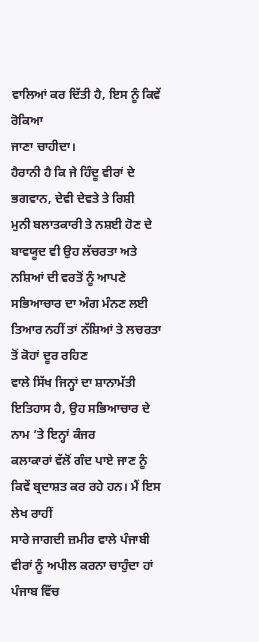ਵਾਲਿਆਂ ਕਰ ਦਿੱਤੀ ਹੈ, ਇਸ ਨੂੰ ਕਿਵੇਂ ਰੋਕਿਆ
ਜਾਣਾ ਚਾਹੀਦਾ।
ਹੈਰਾਨੀ ਹੈ ਕਿ ਜੇ ਹਿੰਦੂ ਵੀਰਾਂ ਦੇ ਭਗਵਾਨ, ਦੇਵੀ ਦੇਵਤੇ ਤੇ ਰਿਸ਼ੀ
ਮੁਨੀ ਬਲਾਤਕਾਰੀ ਤੇ ਨਸ਼ਈ ਹੋਣ ਦੇ ਬਾਵਯੂਦ ਵੀ ਉਹ ਲੱਚਰਤਾ ਅਤੇ ਨਸ਼ਿਆਂ ਦੀ ਵਰਤੋਂ ਨੂੰ ਆਪਣੇ
ਸਭਿਆਚਾਰ ਦਾ ਅੰਗ ਮੰਨਣ ਲਈ ਤਿਆਰ ਨਹੀਂ ਤਾਂ ਨੱਸ਼ਿਆਂ ਤੇ ਲਚਰਤਾ ਤੋਂ ਕੋਹਾਂ ਦੂਰ ਰਹਿਣ
ਵਾਲੇ ਸਿੱਖ ਜਿਨ੍ਹਾਂ ਦਾ ਸ਼ਾਨਾਮੱਤੀ ਇਤਿਹਾਸ ਹੈ, ਉਹ ਸਭਿਆਚਾਰ ਦੇ ਨਾਮ ’ਤੇ ਇਨ੍ਹਾਂ ਕੰਜਰ
ਕਲਾਕਾਰਾਂ ਵੱਲੋਂ ਗੰਦ ਪਾਏ ਜਾਣ ਨੂੰ ਕਿਵੇਂ ਬ੍ਰਦਾਸ਼ਤ ਕਰ ਰਹੇ ਹਨ। ਮੈਂ ਇਸ ਲੇਖ ਰਾਹੀਂ
ਸਾਰੇ ਜਾਗਦੀ ਜ਼ਮੀਰ ਵਾਲੇ ਪੰਜਾਬੀ ਵੀਰਾਂ ਨੂੰ ਅਪੀਲ ਕਰਨਾ ਚਾਹੁੰਦਾ ਹਾਂ ਪੰਜਾਬ ਵਿੱਚ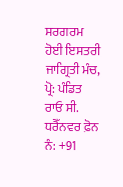ਸਰਗਰਮ ਹੋਈ ਇਸਤਰੀ ਜਾਗ੍ਰਿਤੀ ਮੰਚ, ਪ੍ਰੋ: ਪੰਡਿਤ ਰਾਓ ਸੀ. ਧਰੈੱਨਵਰ ਫ਼ੋਨ ਨੰ: +91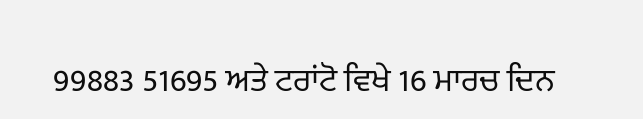99883 51695 ਅਤੇ ਟਰਾਂਟੋ ਵਿਖੇ 16 ਮਾਰਚ ਦਿਨ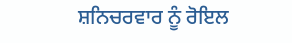ਸ਼ਨਿਚਰਵਾਰ ਨੂੰ ਰੋਇਲ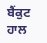ਬੈਂਕੁਟ ਹਾਲ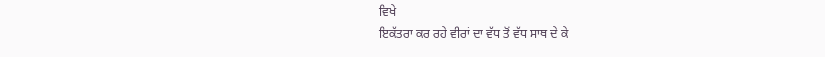ਵਿਖੇ
ਇਕੱਤਰਾ ਕਰ ਰਹੇ ਵੀਰਾਂ ਦਾ ਵੱਧ ਤੋਂ ਵੱਧ ਸਾਥ ਦੇ ਕੇ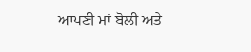ਆਪਣੀ ਮਾਂ ਬੋਲੀ ਅਤੇ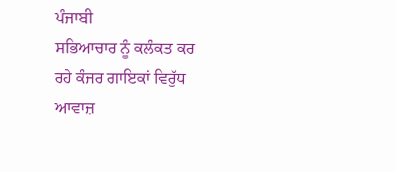ਪੰਜਾਬੀ
ਸਭਿਆਚਾਰ ਨੂੰ ਕਲੰਕਤ ਕਰ ਰਹੇ ਕੰਜਰ ਗਾਇਕਾਂ ਵਿਰੁੱਧ ਆਵਾਜ਼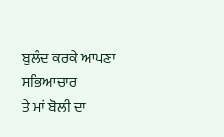ਬੁਲੰਦ ਕਰਕੇ ਆਪਣਾ ਸਭਿਆਚਾਰ
ਤੇ ਮਾਂ ਬੋਲੀ ਦਾ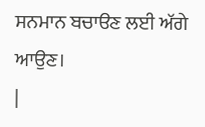ਸਨਮਾਨ ਬਚਾੳਣ ਲਈ ਅੱਗੇ ਆਉਣ।
|